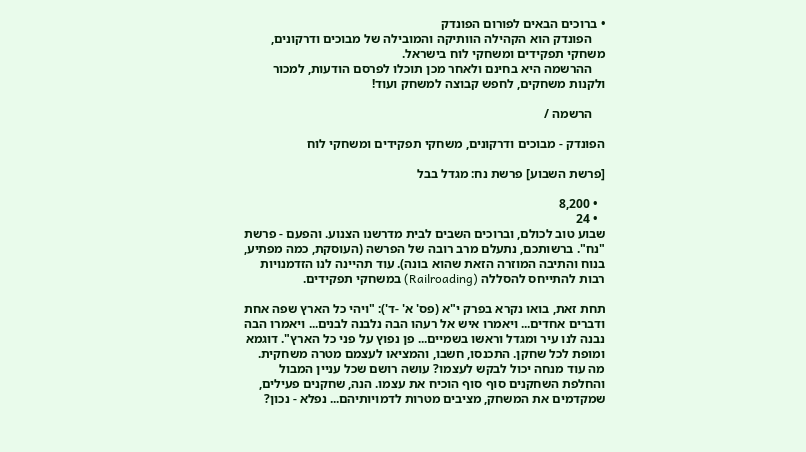• ברוכים הבאים לפורום הפונדק
    הפונדק הוא הקהילה הוותיקה והמובילה של מבוכים ודרקונים, משחקי תפקידים ומשחקי לוח בישראל.
    ההרשמה היא בחינם ולאחר מכן תוכלו לפרסם הודעות, למכור ולקנות משחקים, לחפש קבוצה למשחק ועוד!

    הרשמה /

הפונדק - מבוכים ודרקונים, משחקי תפקידים ומשחקי לוח

[פרשת השבוע] פרשת נח: מגדל בבל

  • 8,200
  • 24
שבוע טוב לכולם, וברוכים השבים לבית מדרשנו הצנוע. והפעם - פרשת "נח". ברשותכם, נתעלם מרב רובה של הפרשה (העוסקת, כמה מפתיע, בנוח והתיבה המוזרה הזאת שהוא בונה). עוד תהיינה לנו הזדמנויות רבות להתייחס להסללה (Railroading) במשחקי תפקידים.

תחת זאת, בואו נקרא בפרק י"א (פס' א' -ד'): "ויהי כל הארץ שפה אחת ודברים אחדים... ויאמרו איש אל רעהו הבה נלבנה לבנים... ויאמרו הבה נבנה לנו עיר ומגדל וראשו בשמיים... פן נפוץ על פני כל הארץ". דוגמא ומופת לכל שחקן. התכנסו, חשבו, והמציאו לעצמם מטרה משחקית. מה עוד מנחה יכול לבקש לעצמו? עושה רושם שכל עניין המבול והחלפת השחקנים סוף סוף הוכיח את עצמו. הנה, שחקנים פעילים, שמקדמים את המשחק, מציבים מטרות לדמויותיהם... נפלא - נכון?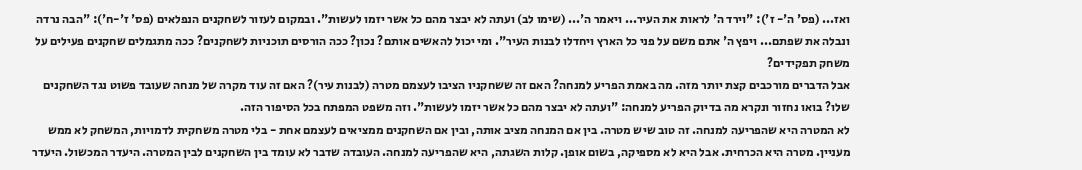ואז... (פס' ה'- ז'): "וירד ה' לראות את העיר... ויאמר ה'... (שימו לב) ועתה לא יבצר מהם כל אשר יזמו לעשות". ובמקום לעזור לשחקנים הנפלאים (פס' ז'-ח'): "הבה נרדה ונבלה את שפתם... ויפץ ה' אתם משם על פני כל הארץ ויחדלו לבנות העיר". ומי יכול להאשים אותם? נכון? ככה הורסים תוכניות לשחקנים? ככה מתגמלים שחקנים פעילים על משחק תפקידים?
אבל הדברים מורכבים קצת יותר מזה. מה באמת הפריע למנחה? האם זה ששחקניו הציבו לעצמם מטרה (לבנות עיר)? האם זה עוד מקרה של מנחה שעובד פשוט נגד השחקנים שלו? בואו נחזור ונקרא מה בדיוק הפריע למנחה: "ועתה לא יבצר מהם כל אשר יזמו לעשות". וזה משפט המפתח בכל הסיפור הזה.
לא המטרה היא שהפריעה למנחה. זה טוב שיש מטרה. בין אם המנחה מציב אותה, ובין אם השחקנים ממציאים לעצמם אחת - בלי מטרה משחקית לדמויות, המשחק לא ממש מעניין. מטרה היא הכרחית. אבל היא לא מספיקה, בשום אופן. קלות השגתה, היא שהפריעה למנחה. העובדה שדבר לא עומד בין השחקנים לבין המטרה. היעדר המכשול. היעדר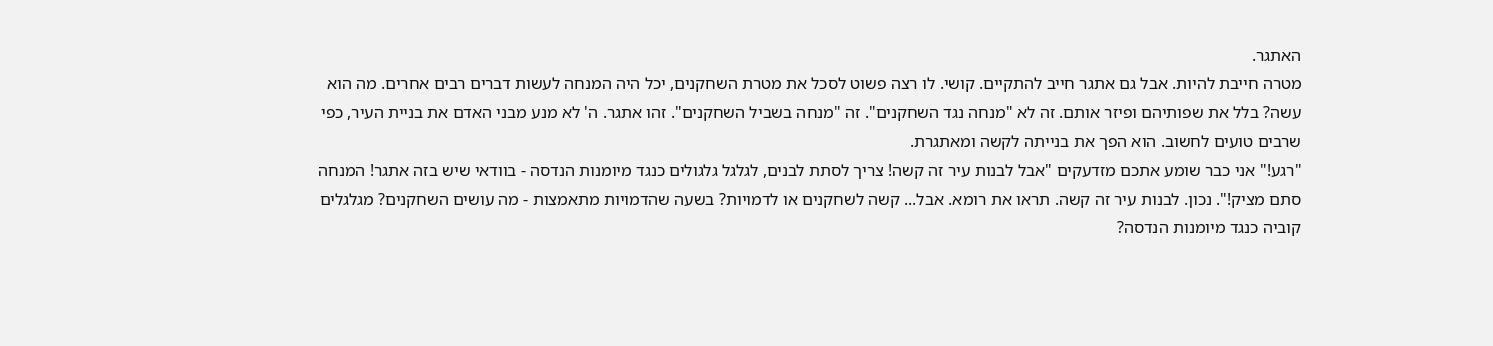האתגר.
מטרה חייבת להיות. אבל גם אתגר חייב להתקיים. קושי. לו רצה פשוט לסכל את מטרת השחקנים, יכל היה המנחה לעשות דברים רבים אחרים. מה הוא עשה? בלל את שפותיהם ופיזר אותם. זה לא "מנחה נגד השחקנים". זה "מנחה בשביל השחקנים". זהו אתגר. ה' לא מנע מבני האדם את בניית העיר, כפי שרבים טועים לחשוב. הוא הפך את בנייתה לקשה ומאתגרת.
"רגע!" אני כבר שומע אתכם מזדעקים "אבל לבנות עיר זה קשה! צריך לסתת לבנים, לגלגל גלגולים כנגד מיומנות הנדסה - בוודאי שיש בזה אתגר! המנחה סתם מציק!". נכון. לבנות עיר זה קשה. תראו את רומא. אבל... קשה לשחקנים או לדמויות? בשעה שהדמויות מתאמצות - מה עושים השחקנים? מגלגלים קוביה כנגד מיומנות הנדסה?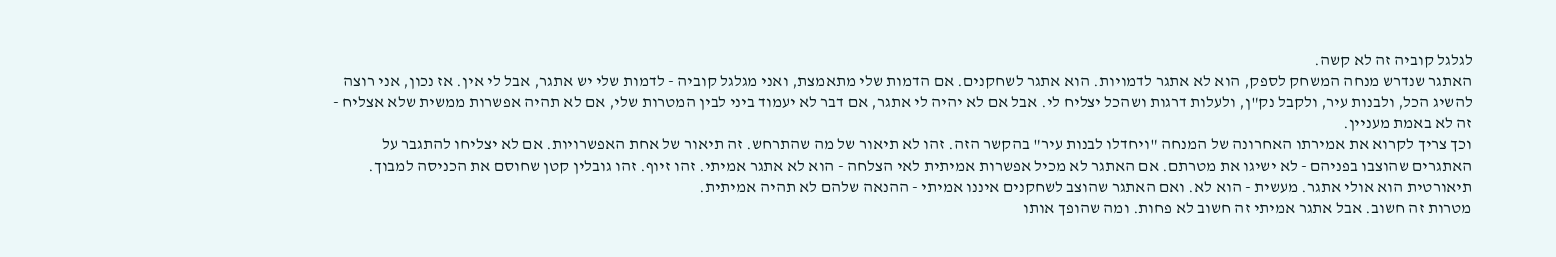לגלגל קוביה זה לא קשה.
האתגר שנדרש מנחה המשחק לספק, הוא לא אתגר לדמויות. הוא אתגר לשחקנים. אם הדמות שלי מתאמצת, ואני מגלגל קוביה - לדמות שלי יש אתגר, אבל לי אין. אז נכון, אני רוצה להשיג הכל, ולבנות עיר, ולקבל נק"ן, ולעלות דרגות ושהכל יצליח לי. אבל אם לא יהיה לי אתגר, אם דבר לא יעמוד ביני לבין המטרות שלי, אם לא תהיה אפשרות ממשית שלא אצליח - זה לא באמת מעניין.
וכך צריך לקרוא את אמירתו האחרונה של המנחה "ויחדלו לבנות עיר" בהקשר הזה. זהו לא תיאור של מה שהתרחש. זה תיאור של אחת האפשרויות. אם לא יצליחו להתגבר על האתגרים שהוצבו בפניהם - לא ישיגו את מטרתם. אם האתגר לא מכיל אפשרות אמיתית לאי הצלחה - הוא לא אתגר אמיתי. זהו זיוף. זהו גובלין קטן שחוסם את הכניסה למבוך. תיאורטית הוא אולי אתגר. מעשית - הוא לא. ואם האתגר שהוצב לשחקנים איננו אמיתי - ההנאה שלהם לא תהיה אמיתית.
מטרות זה חשוב. אבל אתגר אמיתי זה חשוב לא פחות. ומה שהופך אותו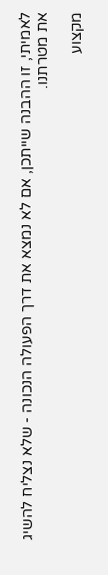לאמיתי, זו ההבנה שייתכן, אם לא נמצא את דרך הפעולה הנכונה - שלא נצליח להשיג את מטרתנו.

מקצוע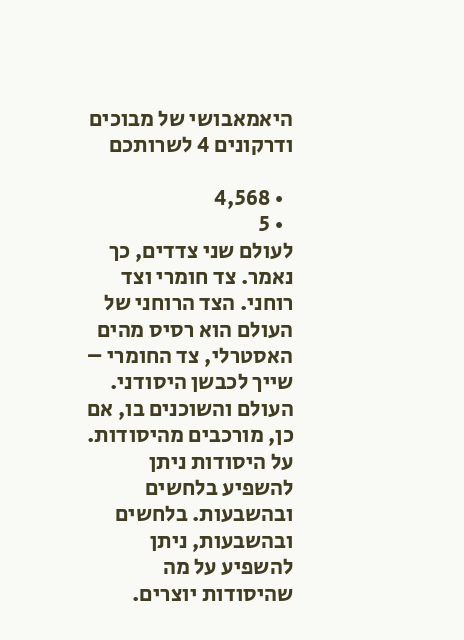היאמאבושי של מבוכים ודרקונים 4 לשרותכם

  • 4,568
  • 5
לעולם שני צדדים, כך נאמר. צד חומרי וצד רוחני. הצד הרוחני של העולם הוא רסיס מהים האסטרלי, צד החומרי – שייך לכבשן היסודני.
העולם והשוכנים בו, אם כן, מורכבים מהיסודות. על היסודות ניתן להשפיע בלחשים ובהשבעות. בלחשים ובהשבעות, ניתן להשפיע על מה שהיסודות יוצרים.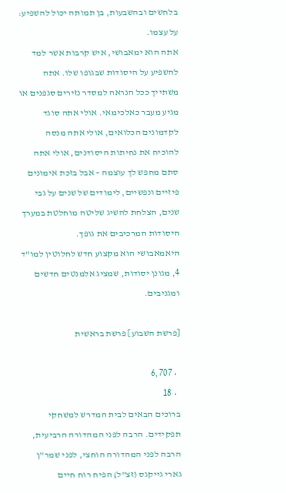בלחשים ובהשבעות, בן תמותה יכול להשפיע: על עצמו.
אתה הוא ימאבושי, איש קרבות אשר למד להשפיע על היסודות שבגופו שלו. אתה משתייך ככל הנראה למסדר נזירים סגפנים או מגיע מעבר כאלכימאי. אולי אתה סוגד לקדמונים הכלואים, אולי אתה מנסה להוכיח את נחיתות היסודנים, אולי אתה סתם מחפש לך עוצמה – אבל בזכת אימונים פיזיים ונפשיים, לימודים של שנים על גבי שנים, הצלחת להשיג שליטה מוחלטת במערך היסודות המרכיבים את גופך.
היאמאבושי הוא מקצוע חדש לחלוטין למו"ד 4, מגונן יסודות, שמציג אלמנטים חדשים ומגניבים.

[פרשת השבוע] פרשת בראשית

  • 6,707
  • 18
ברוכים הבאים לבית המדרש למשחקי תפקידים. הרבה לפני המהדורה הרביעית, הרבה לפני המהדורה הוחצי, לפני שמר"ן גארי גייקגס (זצ"ל) הפיח רוח חיים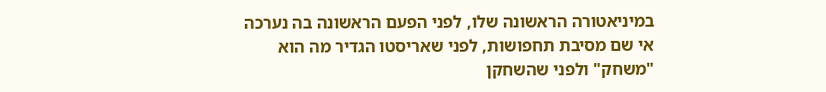במיניאטורה הראשונה שלו, לפני הפעם הראשונה בה נערכה אי שם מסיבת תחפושות, לפני שאריסטו הגדיר מה הוא "משחק" ולפני שהשחקן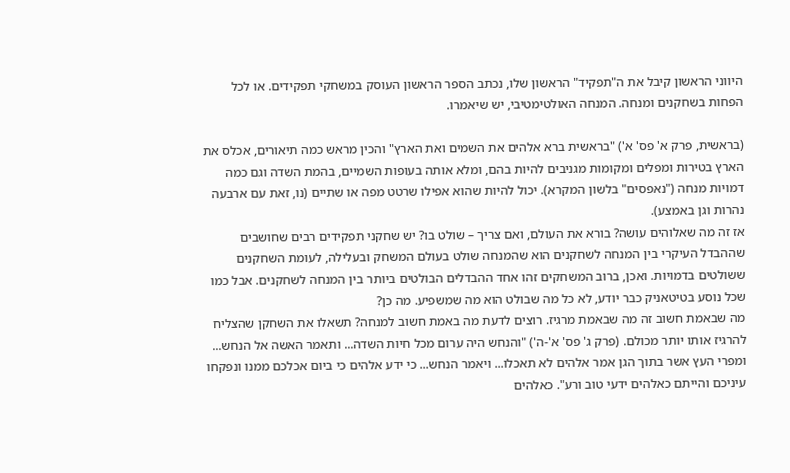היווני הראשון קיבל את ה"תפקיד" הראשון שלו, נכתב הספר הראשון העוסק במשחקי תפקידים. או לכל הפחות בשחקנים ומנחה. המנחה האולטימטיבי, יש שיאמרו.

(בראשית, פרק א' פס' א') "בראשית ברא אלהים את השמים ואת הארץ" והכין מראש כמה תיאורים, אכלס את הארץ בטירות ומפלים ומקומות מגניבים להיות בהם, ומלא אותה בעופות השמיים, בהמת השדה וגם כמה דמויות מנחה ("נאפסים" בלשון המקרא). יכול להיות שהוא אפילו שרטט מפה או שתיים (נו, זאת עם ארבעה נהרות וגן באמצע).
אז זה מה שאלוהים עושה? בורא את העולם, ואם צריך – שולט בו? יש שחקני תפקידים רבים שחושבים שההבדל העיקרי בין המנחה לשחקנים הוא שהמנחה שולט בעולם המשחק ובעלילה, לעומת השחקנים ששולטים בדמויות. ואכן, ברוב המשחקים זהו אחד ההבדלים הבולטים ביותר בין המנחה לשחקנים. אבל כמו שכל נוסע בטיטאניק כבר יודע, לא כל מה שבולט הוא מה שמשפיע. מה כן?
מה שבאמת חשוב זה מה שבאמת מרגיז. רוצים לדעת מה באמת חשוב למנחה? תשאלו את השחקן שהצליח להרגיז אותו יותר מכולם. (פרק ג' פס' א'-ה') "והנחש היה ערום מכל חיות השדה... ותאמר האשה אל הנחש... ומפרי העץ אשר בתוך הגן אמר אלהים לא תאכלו... ויאמר הנחש... כי ידע אלהים כי ביום אכלכם ממנו ונפקחו עיניכם והייתם כאלהים ידעי טוב ורע". כאלהים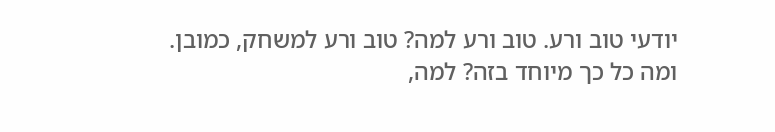יודעי טוב ורע. טוב ורע למה? טוב ורע למשחק, כמובן. ומה כל כך מיוחד בזה? למה,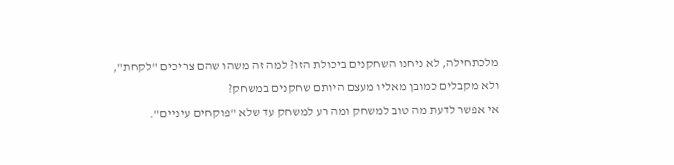מלכתחילה, לא ניחנו השחקנים ביכולת הזו? למה זה משהו שהם צריכים "לקחת", ולא מקבלים כמובן מאליו מעצם היותם שחקנים במשחק?
אי אפשר לדעת מה טוב למשחק ומה רע למשחק עד שלא "פוקחים עיניים".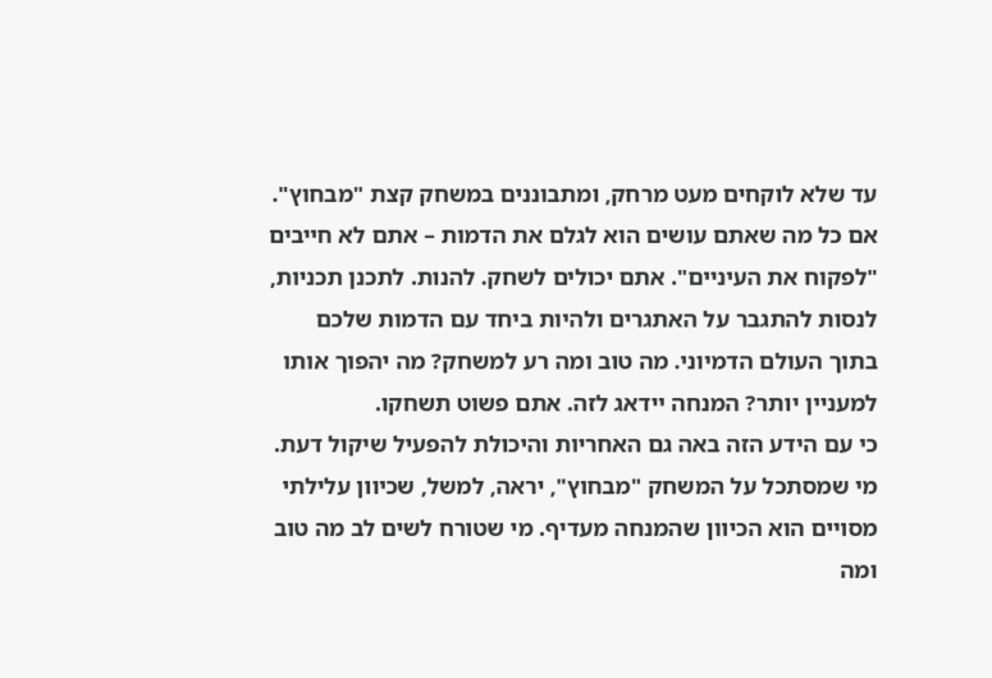עד שלא לוקחים מעט מרחק, ומתבוננים במשחק קצת "מבחוץ". אם כל מה שאתם עושים הוא לגלם את הדמות – אתם לא חייבים "לפקוח את העיניים". אתם יכולים לשחק. להנות. לתכנן תכניות, לנסות להתגבר על האתגרים ולהיות ביחד עם הדמות שלכם בתוך העולם הדמיוני. מה טוב ומה רע למשחק? מה יהפוך אותו למעניין יותר? המנחה יידאג לזה. אתם פשוט תשחקו.
כי עם הידע הזה באה גם האחריות והיכולת להפעיל שיקול דעת. מי שמסתכל על המשחק "מבחוץ", יראה, למשל, שכיוון עלילתי מסויים הוא הכיוון שהמנחה מעדיף. מי שטורח לשים לב מה טוב ומה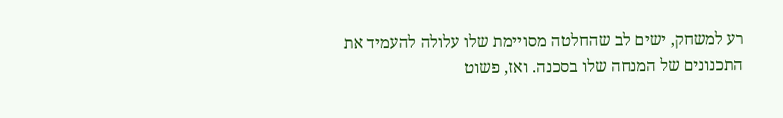רע למשחק, ישים לב שהחלטה מסויימת שלו עלולה להעמיד את התכנונים של המנחה שלו בסכנה. ואז, פשוט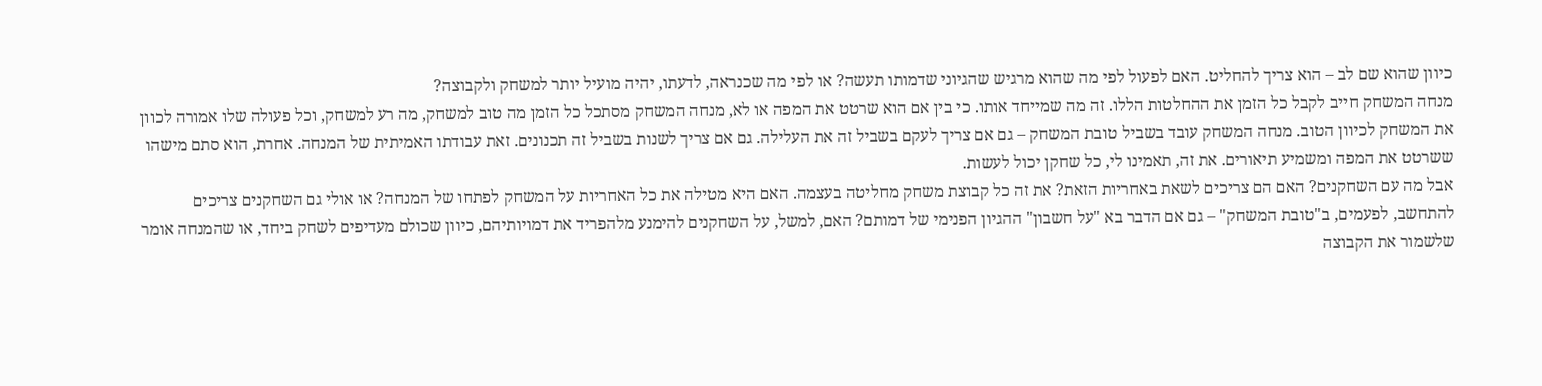כיוון שהוא שם לב – הוא צריך להחליט. האם לפעול לפי מה שהוא מרגיש שהגיוני שדמותו תעשה? או לפי מה שכנראה, לדעתו, יהיה מועיל יותר למשחק ולקבוצה?
מנחה המשחק חייב לקבל כל הזמן את ההחלטות הללו. זה מה שמייחד אותו. כי בין אם הוא שרטט את המפה או לא, מנחה המשחק מסתכל כל הזמן מה טוב למשחק, מה רע למשחק, וכל פעולה שלו אמורה לכוון את המשחק לכיוון הטוב. מנחה המשחק עובד בשביל טובת המשחק – גם אם צריך לעקם בשביל זה את העלילה. גם אם צריך לשנות בשביל זה תכנונים. זאת עבודתו האמיתית של המנחה. אחרת, הוא סתם מישהו ששרטט את המפה ומשמיע תיאורים. את זה, תאמינו לי, כל שחקן יכול לעשות.
אבל מה עם השחקנים? האם הם צריכים לשאת באחריות הזאת? את זה כל קבוצת משחק מחליטה בעצמה. האם היא מטילה את כל האחריות על המשחק לפתחו של המנחה? או אולי גם השחקנים צריכים להתחשב, לפעמים, ב"טובת המשחק" – גם אם הדבר בא "על חשבון" ההגיון הפנימי של דמותם? האם, למשל, על השחקנים להימנע מלהפריד את דמויותיהם, כיוון שכולם מעדיפים לשחק ביחד, או שהמנחה אומר שלשמור את הקבוצה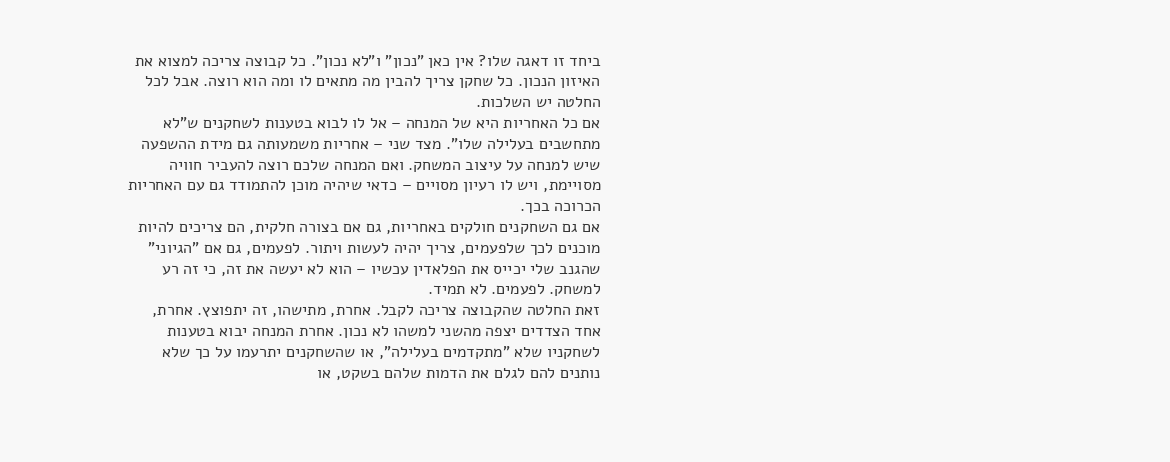ביחד זו דאגה שלו? אין כאן "נכון" ו"לא נכון". כל קבוצה צריכה למצוא את האיזון הנכון. כל שחקן צריך להבין מה מתאים לו ומה הוא רוצה. אבל לכל החלטה יש השלכות.
אם כל האחריות היא של המנחה – אל לו לבוא בטענות לשחקנים ש"לא מתחשבים בעלילה שלו". מצד שני – אחריות משמעותה גם מידת ההשפעה שיש למנחה על עיצוב המשחק. ואם המנחה שלכם רוצה להעביר חוויה מסויימת, ויש לו רעיון מסויים – כדאי שיהיה מוכן להתמודד גם עם האחריות הכרוכה בכך.
אם גם השחקנים חולקים באחריות, גם אם בצורה חלקית, הם צריכים להיות מוכנים לכך שלפעמים, צריך יהיה לעשות ויתור. לפעמים, גם אם "הגיוני" שהגנב שלי יכייס את הפלאדין עכשיו – הוא לא יעשה את זה, כי זה רע למשחק. לפעמים. לא תמיד.
זאת החלטה שהקבוצה צריכה לקבל. אחרת, מתישהו, זה יתפוצץ. אחרת, אחד הצדדים יצפה מהשני למשהו לא נכון. אחרת המנחה יבוא בטענות לשחקניו שלא "מתקדמים בעלילה", או שהשחקנים יתרעמו על כך שלא נותנים להם לגלם את הדמות שלהם בשקט, או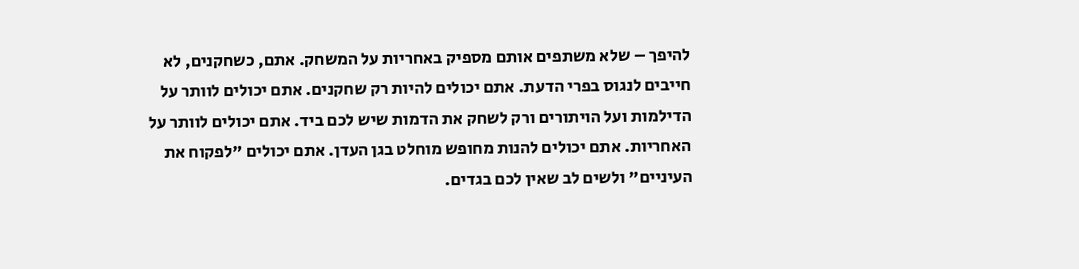להיפך – שלא משתפים אותם מספיק באחריות על המשחק. אתם, כשחקנים, לא חייבים לנגוס בפרי הדעת. אתם יכולים להיות רק שחקנים. אתם יכולים לוותר על הדילמות ועל הויתורים ורק לשחק את הדמות שיש לכם ביד. אתם יכולים לוותר על האחריות. אתם יכולים להנות מחופש מוחלט בגן העדן. אתם יכולים "לפקוח את העיניים" ולשים לב שאין לכם בגדים.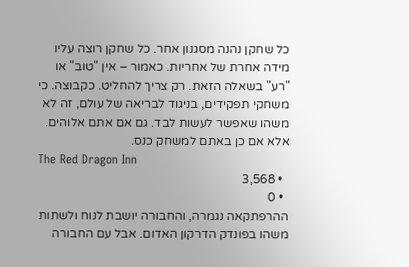כל שחקן נהנה מסגנון אחר. כל שחקן רוצה עליו מידה אחרת של אחריות. כאמור – אין "טוב" או "רע" בשאלה הזאת. רק צריך להחליט. כקבוצה. כי משחקי תפקידים, בניגוד לבריאה של עולם, זה לא משהו שאפשר לעשות לבד. גם אם אתם אלוהים.
אלא אם כן באתם למשחק כנס.
The Red Dragon Inn
  • 3,568
  • 0
ההרפתקאה נגמרה, והחבורה יושבת לנוח ולשתות משהו בפונדק הדרקון האדום. אבל עם החבורה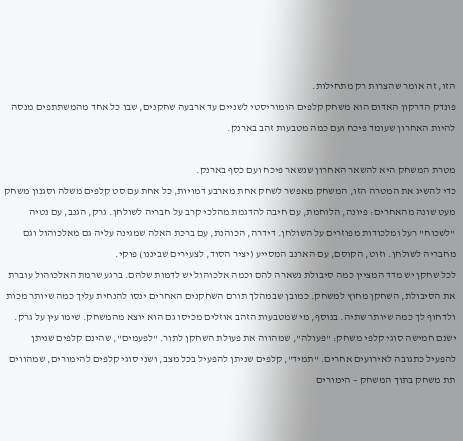הזו, זה אומר שהצרות רק מתחילות.
פונדק הדרקון האדום הוא משחק קלפים הומוריסטי לשניים עד ארבעה שחקנים, שבו כל אחד מהמשתתפים מנסה להיות האחרון שעומד פיכח ועם כמה מטבעות זהב בארנק.

מטרת המשחק היא להשאר האחרון שנשאר פיכח ועם כסף בארנק.
כדי להשיג את המטרה הזו, המשחק מאפשר לשחק אחת מארבע דמויות, כל אחת עם סט קלפים משלה וסגנון משחק מעט שונה מהאחרים: פיונה, הלוחמת, עם חיבה להדגמת מהלכי קרב על חבריה לשולחן. גרק, הגנב, עם נטיה "לשכוח" רעל ומלכודות מפוזרים על השולחן. דידרה, הכוהנת, עם ברכת האלה שמגינה עליה גם מאלכוהול וגם מחבריה לשולחן. וזוט, הקוסם, עם הארנב המסייע (יציר הסוד, לצעירים שביננו) פוקי.
לכל שחקן יש מדד המציין כמה סיבולת נשארה להם וכמה אלכוהול יש לדמות שלהם. ברגע שרמת האלכוהול עוברת את הסיבולת, השחקן מחוץ למשחק. כמובן שבמהלך תורם השחקנים האחרים ינסו להנחית עליך כמה שיותר מכות ולדחוף לך כמה שיותר שתיה. בנוסף, מי שמטבעות הזהב אוזלים מכיסו גם הוא יוצא מהמשחק. שימו עין על גרק.
ישנם חמישה סוגי קלפי משחק: "פעולה", שמהווה את פעולת השחקן לתור. "לפעמים", שהינם קלפים שניתן להפעיל כתגובה לאירועים אחרים. "תמיד", קלפים שניתן להפעיל בכל מצב, ושני סוגי קלפים להימורים, שמהווים תת משחק בתוך המשחק – הימורים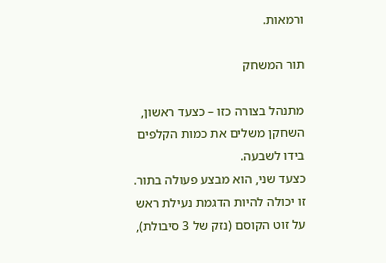ורמאות.

תור המשחק

מתנהל בצורה כזו – כצעד ראשון, השחקן משלים את כמות הקלפים בידו לשבעה.
כצעד שני, הוא מבצע פעולה בתור. זו יכולה להיות הדגמת נעילת ראש על זוט הקוסם (נזק של 3 סיבולת),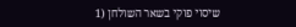שיסוי פוקי בשאר השולחן (1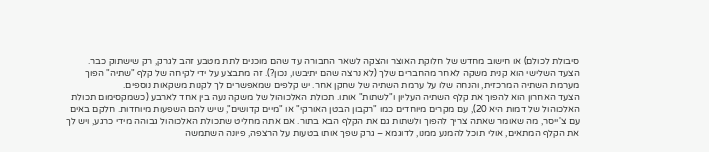סיבולת לכולם) או חישוב מחדש של חלוקת האוצר והצקה לשאר החבורה עד שהם מוכנים לתת מטבע זהב לגרק, רק שישתוק כבר.
הצעד השלישי הוא קנית משקה לאחר מהחברים שלך (לא נרצה שהם יתיבשו, נכון?). זה מתבצע על ידי לקיחה של קלף "שתיה" הפוך מערמת השתיה המרכזית, והנחה שלו על ערמת השתיה של שחקן אחר. יש קלפים שמאפשרים לך לקנות משקאות נוספים.
הצעד האחרון הוא להפוך את קלף השתיה העליון ו"לשתות" אותו. תכולת האלכוהול של משקה נעה בין אחד לארבע (כשמקסימום תכולת האלכוהול של דמות היא 20), עם מקרים מיוחדים כמו "רקבון הבטן האורקי" או "מיים קדושים", שיש להם השפעות מיוחדות. חלקם באים עם צ'ייסר, מה שאומר שאתה צריך להפוך ולשתות גם את הקלף הבא בתור. אם אתה מחליט שתכולת האלכוהול גבוהה מידי כרגע, ויש לך את הקלף המתאים, אולי תוכל להמנע ממנו, לדוגמא – גרק שפך אותו בטעות על הרצפה, פיונה השתמשה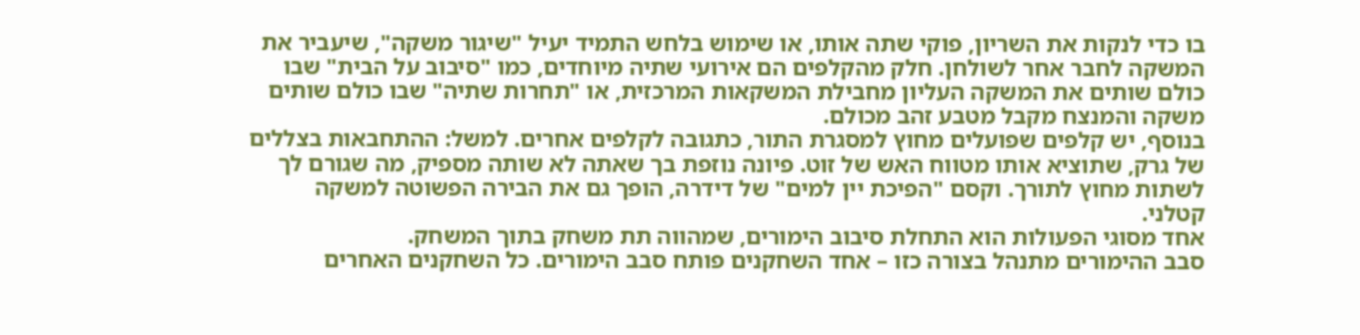בו כדי לנקות את השריון, פוקי שתה אותו, או שימוש בלחש התמיד יעיל "שיגור משקה", שיעביר את המשקה לחבר אחר לשולחן. חלק מהקלפים הם אירועי שתיה מיוחדים, כמו "סיבוב על הבית" שבו כולם שותים את המשקה העליון מחבילת המשקאות המרכזית, או "תחרות שתיה" שבו כולם שותים משקה והמנצח מקבל מטבע זהב מכולם.
בנוסף, יש קלפים שפועלים מחוץ למסגרת התור, כתגובה לקלפים אחרים. למשל: ההתחבאות בצללים של גרק, שתוציא אותו מטווח האש של זוט. פיונה נוזפת בך שאתה לא שותה מספיק, מה שגורם לך לשתות מחוץ לתורך. וקסם "הפיכת יין למים" של דידרה, הופך גם את הבירה הפשוטה למשקה קטלני.
אחד מסוגי הפעולות הוא התחלת סיבוב הימורים, שמהווה תת משחק בתוך המשחק.
סבב ההימורים מתנהל בצורה כזו – אחד השחקנים פותח סבב הימורים. כל השחקנים האחרים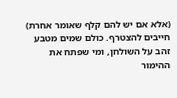(אלא אם יש להם קלף שאומר אחרת) חייבים להצטרף. כולם שמים מטבע זהב על השולחן, ומי שפתח את ההימור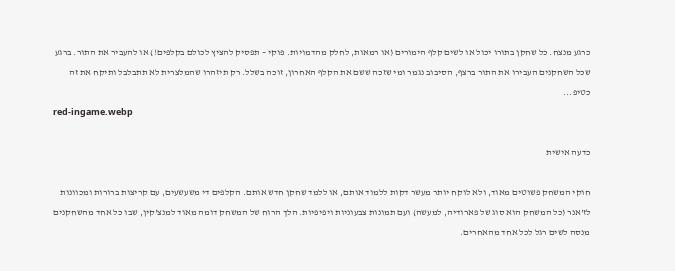כרגע מנצח. כל שחקן בתורו יכול או לשים קלף הימורים (או רמאות, לחלק מהדמויות. פוקי – תפסיק להציץ לכולם בקלפים!) או להעביר את התור. ברגע שכל השחקנים העבירו את התור ברצף, הסיבוב נגמר ומי שזכה ששם את הקלף האחרון, זוכה בשלל. רק תיזהרו שהמלצרית לא תתבלבל ותיקח את זה כטיפ...
red-ingame.webp

כדעה אישית

חוקי המשחק פשוטים מאוד, ולא לוקח יותר מעשר דקות ללמוד אותם, או ללמד שחקן חדש אותם. הקלפים די משעשעים, עם קריצות ברורות ומכוונות לז'אנר (כל המשחק הוא סוג של פארודיה, למעשה) ועם תמונות צבעוניות ויפיפיות. הלך הרוח של המשחק דומה מאוד למנצ'קין, שבו כל אחד מהשחקנים מנסה לשים רגל לכל אחד מהאחרים.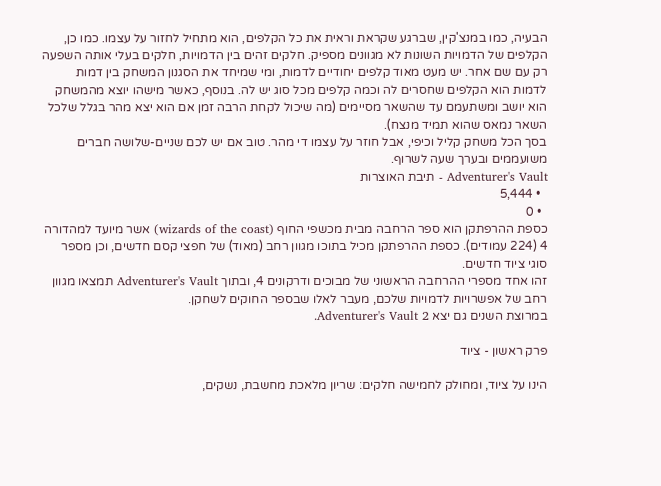הבעיה, כמו במנצ'קין, שברגע שקראת וראית את כל הקלפים, הוא מתחיל לחזור על עצמו. כמו כן, הקלפים של הדמויות השונות לא מגוונים מספיק. חלקים זהים בין הדמויות, חלקים בעלי אותה השפעה רק עם שם אחר. יש מעט מאוד קלפים יחודיים לדמות, ומי שמיחד את הסגנון המשחק בין דמות לדמות הוא הקלפים שחסרים לה וכמה קלפים מכל סוג יש לה. בנוסף, כאשר מישהו יוצא מהמשחק הוא יושב ומשתעמם עד שהשאר מסיימים (מה שיכול לקחת הרבה זמן אם הוא יצא מהר בגלל שלכל השאר נמאס שהוא תמיד מנצח).
בסך הכל משחק קליל וכיפי, אבל חוזר על עצמו די מהר. טוב אם יש לכם שניים-שלושה חברים משועממים ובערך שעה לשרוף.
Adventurer's Vault - תיבת האוצרות
  • 5,444
  • 0
כספת ההרפתקן הוא ספר הרחבה מבית מכשפי החוף (wizards of the coast) אשר מיועד למהדורה 4 (224 עמודים). כספת ההרפתקן מכיל בתוכו מגוון רחב (מאוד) של חפצי קסם חדשים, וכן מספר סוגי ציוד חדשים.
זהו אחד מספרי ההרחבה הראשוני של מבוכים ודרקונים 4, ובתוך Adventurer's Vault תמצאו מגוון רחב של אפשרויות לדמויות שלכם, מעבר לאלו שבספר החוקים לשחקן.
במרוצת השנים גם יצא Adventurer's Vault 2.

פרק ראשון - ציוד

הינו על ציוד, ומחולק לחמישה חלקים: שריון מלאכת מחשבת, נשקים,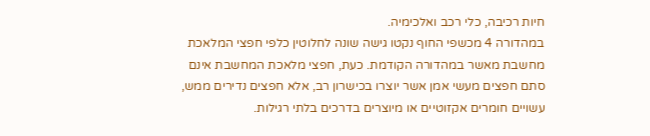חיות רכיבה, כלי רכב ואלכימיה.
במהדורה 4 מכשפי החוף נקטו גישה שונה לחלוטין כלפי חפצי המלאכת מחשבת מאשר במהדורה הקודמת. כעת, חפצי מלאכת המחשבת אינם סתם חפצים מעשי אמן אשר יוצרו בכישרון רב, אלא חפצים נדירים ממש, עשויים חומרים אקזוטיים או מיוצרים בדרכים בלתי רגילות.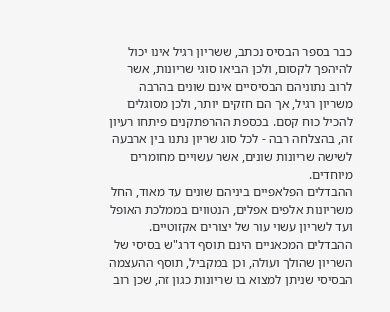כבר בספר הבסיס נכתב, ששריון רגיל אינו יכול להיהפך לקסום, ולכן הביאו סוגי שריונות, אשר לרוב נתוניהם הבסיסיים אינם שונים בהרבה משריון רגיל, אך הם חזקים יותר, ולכן מסוגלים להכיל כוח קסם. בכספת ההרפתקנים פיתחו רעיון זה, בהצלחה רבה - לכל סוג שריון נתנו בין ארבעה לשישה שריונות שונים, אשר עשויים מחומרים מיוחדים.
ההבדלים הפלאפיים ביניהם שונים עד מאוד, החל משריונות אלפים אפלים, הנטווים בממלכת האופל ועד לשריון עשוי עור של יצורים אקזוטיים. ההבדלים המכאניים הינם תוסף דרג"ש בסיסי של השריון שהולך ועולה, וכן במקביל, תוסף ההעצמה הבסיסי שניתן למצוא בו שריונות כגון זה, שכן רוב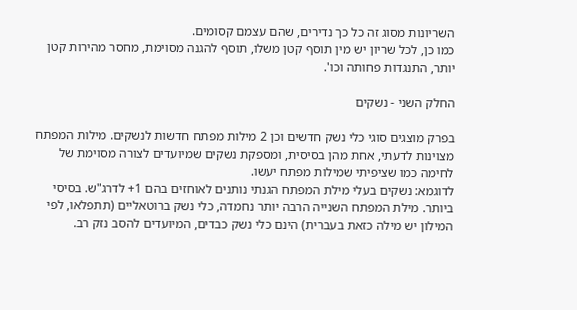השריונות מסוג זה כל כך נדירים, שהם עצמם קסומים.
כמו כן, לכל שריון יש מין תוסף קטן משלו, תוסף להגנה מסוימת, מחסר מהירות קטן יותר, התנגדות פחותה וכו'.

החלק השני - נשקים

בפרק מוצגים סוגי כלי נשק חדשים וכן 2 מילות מפתח חדשות לנשקים. מילות המפתח מצוינות לדעתי, אחת מהן בסיסית, ומספקת נשקים שמיועדים לצורה מסוימת של לחימה כמו שציפיתי שמילות מפתח יעשו.
לדוגמא: נשקים בעלי מילת המפתח הגנתי נותנים לאוחזים בהם 1+ לדרג"ש. בסיסי ביותר. מילת המפתח השנייה הרבה יותר נחמדה, כלי נשק ברוטאליים (תתפלאו, לפי המילון יש מילה כזאת בעברית) הינם כלי נשק כבדים, המיועדים להסב נזק רב.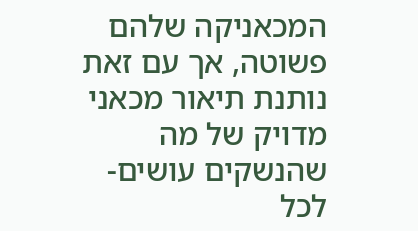המכאניקה שלהם פשוטה, אך עם זאת נותנת תיאור מכאני מדויק של מה שהנשקים עושים- לכל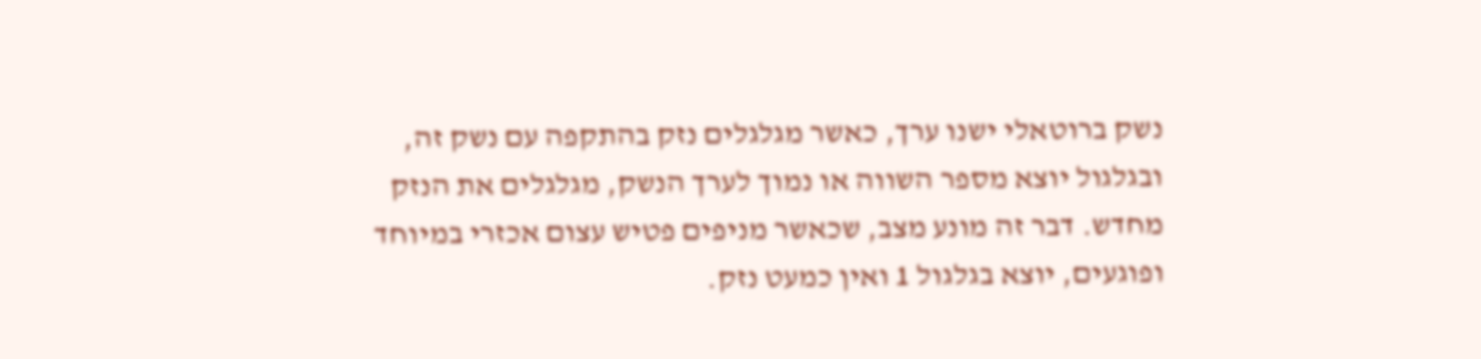נשק ברוטאלי ישנו ערך, כאשר מגלגלים נזק בהתקפה עם נשק זה, ובגלגול יוצא מספר השווה או נמוך לערך הנשק, מגלגלים את הנזק מחדש. דבר זה מונע מצב, שכאשר מניפים פטיש עצום אכזרי במיוחד ופוגעים, יוצא בגלגול 1 ואין כמעט נזק.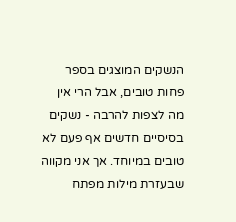הנשקים המוצגים בספר פחות טובים, אבל הרי אין מה לצפות להרבה - נשקים בסיסיים חדשים אף פעם לא טובים במיוחד. אך אני מקווה שבעזרת מילות מפתח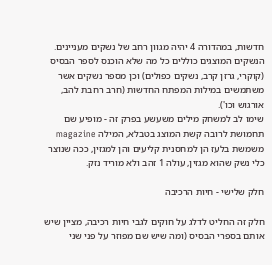חדשות, במהדורה 4 יהיה מגוון רחב של נשקים מעניינים. הנשקים המוצגים כוללים כל מה שלא הוכנס לספר הבסיס (קוקרי, גרזן קרב, נשקים כפולים) וכן מספר נשקים אשר משתמשים במילות המפתח החדשות (חרב רחבת להב, אורגוש וכו').
שימו לב למשחק מילים משעשע בפרק זה - מופיע שם תחמושת לרובה קשת המוצג בטבלא, המילה magazine משמשת בלעז הן למחסנית קליעים והן למגזין, ככה שנוצר כלי נשק שהוא מגזין, עולה 1 זהב ולא מוריד נזק.

חלק שלישי - חיות הרכיבה

חלק זה החליט לדלג על חוקים לגבי חיות רכיבה, מציין שיש אותם בספרי הבסיס (ומה שיש שם מפוזר על פני שני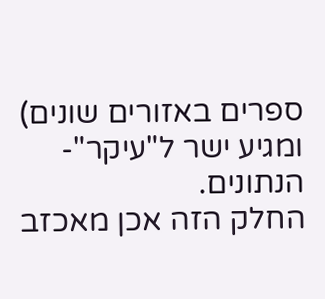ספרים באזורים שונים) ומגיע ישר ל"עיקר"- הנתונים.
החלק הזה אכן מאכזב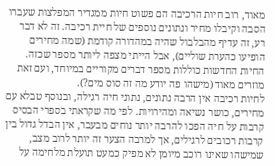מאוד, רוב חיות הרכיבה הם פשוט חיות ממגדיר המפלצות שעברו הסבה וקיבלו מחיר ונתונים נוספים של חיית רכיבה. זה לא דבר רע, זה עדיף מהבלבול שהיה במהדורה קודמת (שמה מחירים הופיעו כהערת שוליים), אבל הייתי מצפה ליותר מספר שכזה. החיות החדשות כוללות מספר דברים מקוריים במיוחד, ועם זאת מוזרים מאוד (מישהו פה יודע מה זה סוס מים?).
לחיות רכיבה אין הרבה נתונים, נתוני חיה רגילה, ובנוסף טבלא עם מחירים, כושר נשיאה ומהירויות. לפי מה שקראתי בספרי הבסיס קרבות על חיה הפכו להרבה יותר נוחים מבעבר, אין הבדל גדול בין קרבות רכובים לרגילים, אך למרבה הצער זה יותר לרוב מצב, שמישהו שאינו רוכב מיומן לא מפיק כמעט תועלת מלחימה על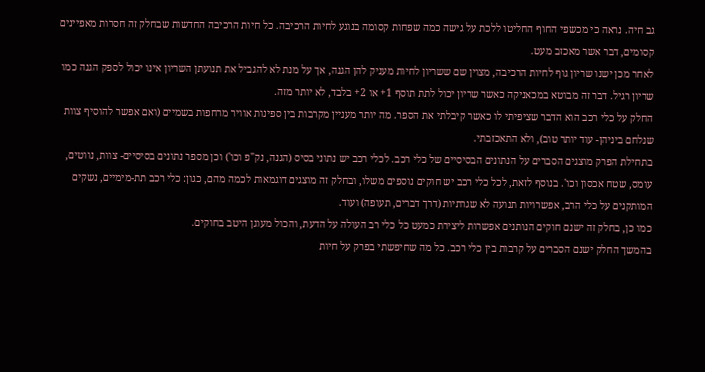גב חיה. נראה כי מכשפי החוף החליטו ללכת על גישה כמה שפחות קסומה בנוגע לחיות הרכיבה. כל חיות הרכיבה החדשות שבחלק זה חסרות מאפיינים קסומים, דבר אשר מאכזב מעט.
לאחר מכן ישנו שריון גוף לחיות הרכיבה, מצוין שם ששריון לחיות מעניק להן הגנה, אך על מנת לא להגביל את תנועתן השריון אינו יכול לספק הגנה כמו שריון רגיל. דבר זה מבוטא במכאניקה כאשר שריון יכול לתת תוסף 1+ או 2+ בלבד, לא יותר מזה.
החלק על כלי רכב הוא הדבר שציפיתי לו כאשר קיבלתי את הספר. מה יותר מעניין מקרבות בין ספינות אוויר מרחפות בשמיים (ואם אפשר להוסיף צוות שנלחם ביניהן- עוד יותר טוב), ולא התאכזבתי.
בתחילת הפרק מוצגים הסברים על הנתונים הבסיסיים של כלי רכב. לכלי רכב יש נתוני בסיס (הגנה, נק"פ וכו') וכן מספר נתונים בסיסיים- צוות, נווטים, עומס, שטח אכסון וכו'. בנוסף לזאת, לכל כלי רכב יש חוקים נוספים משלו, ובחלק זה מוצגים דוגמאות לכמה מהם, כגון: כלי רכב תת-מימיים, נשקים המותקנים על כלי הרב, אפשרויות תנועה לא שגרתיות (דרך דברים, תעופה) ועוד.
כמו כן, בחלק זה ישנם חוקים הנותנים אפשרות ליצירת כמעט כל כלי רב העולה על הדעת, והכול מעוגן היטב בחוקים.
בהמשך החלק ישנם הסברים על קרבות בין כלי רכב. כל מה שחיפשתי בפרק על חיות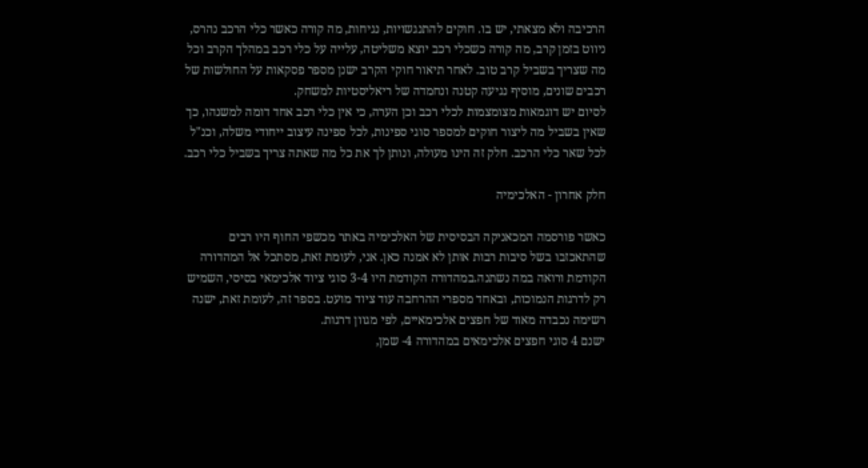הרכיבה ולא מצאתי, יש בו. חוקים להתנגשויות, נגיחות, מה קורה כאשר כלי הרכב נהרס, ניווט בזמן קרב, מה קורה כשכלי רכב יוצא משליטה, עלייה על כלי רכב במהלך הקרב וכל מה שצריך בשביל קרב טוב. לאחר תיאור חוקי הקרב ישנן מספר פסקאות על החולשות של רכבים שונים, מוסיף נגיעה קטנה ונחמדה של ריאליסטיות למשחק.
לסיום יש דוגמאות מצומצמות לכלי רכב וכן הערה, כי אין כלי רכב אחד דומה למשנהו, כך שאין בשביל מה ליצור חוקים למספר סוגי ספינות, לכל ספינה עיצוב ייחודי משלה, וכנ"ל לכל שאר כלי הרכב. חלק זה הינו מעולה, ונותן לך את כל מה שאתה צריך בשביל כלי רכב.

חלק אחרון - האלכימיה

כאשר פורסמה המכאניקה הבסיסית של האלכימיה באתר מכשפי החוף היו רבים שהתאכזבו בשל סיבות רבות אותן לא אמנה כאן. אני, לעומת זאת, מסתכל אל המהדורה הקודמת ורואה במה נשתנה.במהדורה הקודמת היו 3-4 סוגי ציוד אלכימאי בסיסי, השמיש רק לדרגות הנמוכות, ובאחד מספרי ההרחבה עוד ציוד מועט. בספר זה, לעומת זאת, ישנה רשימה נכבדה מאוד של חפצים אלכימאיים, לפי מגוון דרגות.
ישנם 4 סוגי חפצים אלכימאים במהדורה 4- שמן,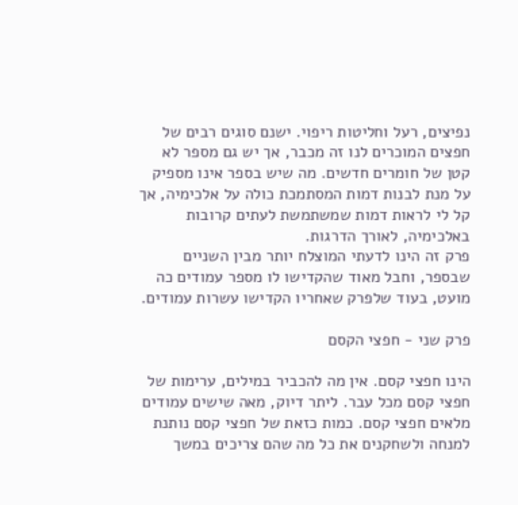נפיצים, רעל וחליטות ריפוי. ישנם סוגים רבים של חפצים המוכרים לנו זה מכבר, אך יש גם מספר לא קטן של חומרים חדשים. מה שיש בספר אינו מספיק על מנת לבנות דמות המסתמכת כולה על אלכימיה, אך קל לי לראות דמות שמשתמשת לעתים קרובות באלכימיה, לאורך הדרגות.
פרק זה הינו לדעתי המוצלח יותר מבין השניים שבספר, וחבל מאוד שהקדישו לו מספר עמודים כה מועט, בעוד שלפרק שאחריו הקדישו עשרות עמודים.

פרק שני - חפצי הקסם

הינו חפצי קסם. אין מה להכביר במילים, ערימות של חפצי קסם מכל עבר. ליתר דיוק, מאה שישים עמודים מלאים חפצי קסם. כמות כזאת של חפצי קסם נותנת למנחה ולשחקנים את כל מה שהם צריכים במשך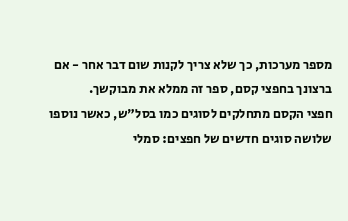מספר מערכות, כך שלא צריך לקנות שום דבר אחר - אם ברצונך בחפצי קסם, ספר זה ממלא את מבוקשך.
חפצי הקסם מתחלקים לסוגים כמו בסל"ש, כאשר נוספו שלושה סוגים חדשים של חפצים: סמלי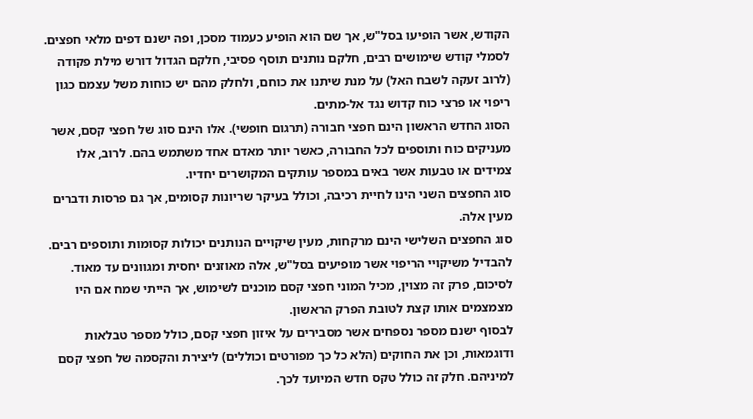הקודש, אשר הופיעו בסל"ש, אך שם הוא הופיע כעמוד מסכן, ופה ישנם דפים מלאי חפצים. לסמלי קודש שימושים רבים, חלקם נותנים תוסף פסיבי, חלקם הגדול דורש מילת פקודה (לרוב זעקה לשבח האל) על מנת שיתנו את כוחם, ולחלק מהם יש כוחות משל עצמם כגון ריפוי או פרצי כוח קדוש נגד אל-מתים.
הסוג החדש הראשון הינם חפצי חבורה (תרגום חופשי). אלו הינם סוג של חפצי קסם, אשר מעניקים כוח ותוספים לכל החבורה, כאשר יותר מאדם אחד משתמש בהם. לרוב, אלו צמידים או טבעות אשר באים במספר עותקים המקושרים יחדיו.
סוג החפצים השני הינו לחיית רכיבה, וכולל בעיקר שריונות קסומים, אך גם פרסות ודברים מעין אלה.
סוג החפצים השלישי הינם מרקחות, מעין שיקויים הנותנים יכולות קסומות ותוספים רבים. להבדיל משיקויי הריפוי אשר מופיעים בסל"ש, אלה מאוזנים יחסית ומגוונים עד מאוד.
לסיכום, פרק זה מצוין, מכיל המוני חפצי קסם מוכנים לשימוש, אך הייתי שמח אם היו מצמצמים אותו קצת לטובת הפרק הראשון.
לבסוף ישנם מספר נספחים אשר מסבירים על איזון חפצי קסם, כולל מספר טבלאות ודוגמאות, וכן את החוקים (הלא כל כך מפורטים וכוללים) ליצירת והקסמה של חפצי קסם למיניהם. חלק זה כולל טקס חדש המיועד לכך.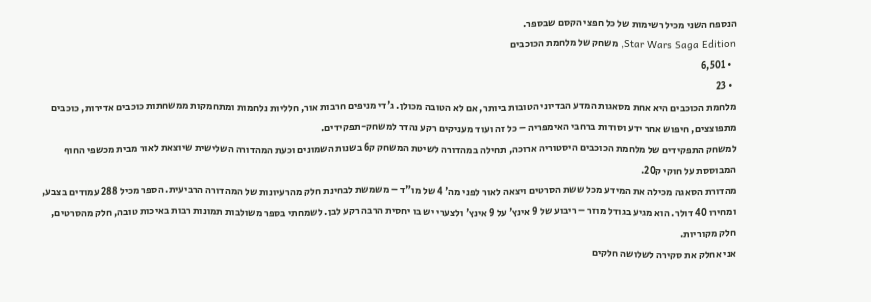הנספח השני מכיל רשימות של כל חפצי הקסם שבספר.
Star Wars Saga Edition, משחק של מלחמת הכוכבים
  • 6,501
  • 23
מלחמת הכוכבים היא אחת מסאגות המדע הבדיוני הטובות ביותר, אם לא הטובה מכולן. ג'די מניפים חרבות אור, חלליות נלחמות ומתחמקות ממשחתות כוכבים אדירות, כוכבים מתפוצצים, חיפוש אחר ידע וסודות ברחבי האימפריה – כל זה ועוד מעניקים רקע נהדר למשחק-תפקידים.
למשחק התפקידים של מלחמת הכוכבים היסטוריה ארוכה, תחילה במהדורה לשיטת המשחק ק6 בשנות השמונים וכעת המהדורה השלישית שיוצאת לאור מבית מכשפי החוף המבוססת על חוקי ק20.
מהדורת הסאגה מכילה את המידע מכל ששת הסרטים ויצאה לאור לפני מה' 4 של מו"ד – משמשת לבחינת חלק מהרעיונות של המהדורה הרביעית. הספר מכיל 288 עמודים בצבע, ומחירו 40 דולר. הוא מגיע בגודל מוזר – ריבוע של 9 אינץ' על 9 אינץ' ולצערי יש בו יחסית הרבה רקע לבן. לשמחתי בספר משולבות תמונות רבות באיכות טובה, חלק מהסרטים, חלק מקוריות.
אני אחלק את סקירה לשלושה חלקים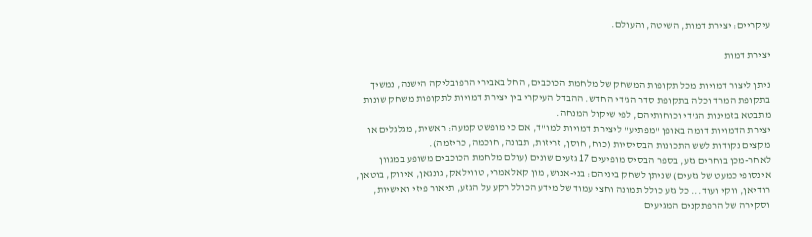עיקריים: יצירת דמות, השיטה, והעולם.

יצירת דמות

ניתן ליצור דמויות מכל תקופות המשחק של מלחמת הכוכבים, החל באבירי הרפובליקה הישנה, נמשיך בתקופת המרד וכלה בתקופת סדר הג'די החדש. ההבדל העיקרי בין יצירת דמויות לתקופות משחק שונות מתבטא בזמינות הג'די וכוחותיהם, לפי שיקול המנחה.
יצירת הדמויות דומה באופן "מפתיע" ליצירת דמויות למו"ד, אם כי מופשט קמעה: ראשית, מגלגלים או מקצים נקודות לשש התכונות הבסיסיות (כוח, חוסן, זריזות, תבונה, חוכמה, כריזמה).
לאחר-מכן בוחרים גזע, בספר הבסיס מופיעים 17 גזעים שונים (עולם מלחמת הכוכבים משופע במגוון אינסופי כמעט של גזעים) שניתן לשחק ביניהם: בני-אנוש, מון קאלאמרי, טווילאק, גונגאן, איווק, בוטאן, רודיאן, ווקי ועוד... כל גזע כולל תמונה וחצי עמוד של מידע הכולל רקע על הגזע, תיאור פיזי ואישיות, וסקירה של הרפתקנים המגיעים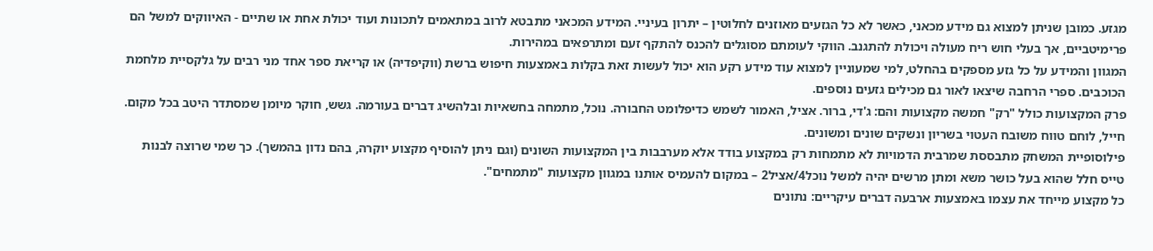מגזע. כמובן שניתן למצוא גם מידע מכאני, כאשר לא כל הגזעים מאוזנים לחלוטין – יתרון בעיניי. המידע המכאני מתבטא לרוב במתאמים לתכונות ועוד יכולת אחת או שתיים - האיווקים למשל הם פרימיטביים, אך בעלי חוש ריח מעולה ויכולת להתגנב. הווקי לעומתם מסוגלים להכנס להתקף זעם ומתרפאים במהירות.
המגוון והמידע על כל גזע מספקים בהחלט, למי שמעוניין למצוא עוד מידע רקע הוא יכול לעשות זאת בקלות באמצעות חיפוש ברשת (ווקיפדיה) או קריאת ספר אחד מני רבים על גלקסיית מלחמת הכוכבים. ספרי הרחבה שיצאו לאור גם מכילים גזעים נוספים.
פרק המקצועות כולל "רק" חמשה מקצועות והם: ג'די, ברור. אציל, האמור לשמש כדיפלומט החבורה. נוכל, מתמחה בחשאיות ובלהשיג דברים בעורמה. גשש, חוקר מיומן שמסתדר היטב בכל מקום. חייל, לוחם טווח משובח העטוי בשריון ונשקים שונים ומשונים.
פילוסופיית המשחק מתבססת שמרבית הדמויות לא מתמחות רק במקצוע בודד אלא מערבבות בין המקצועות השונים (וגם ניתן להוסיף מקצוע יוקרה, בהם נדון בהמשך). כך שמי שרוצה לבנות טייס חלל שהוא בעל כושר משא ומתן מרשים יהיה למשל נוכל4/אציל2 – במקום להעמיס אותנו במגוון מקצועות "מתמחים".
כל מקצוע מייחד את עצמו באמצעות ארבעה דברים עיקריים: נתונים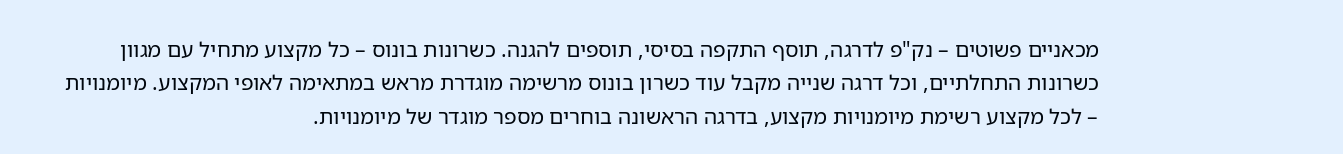מכאניים פשוטים – נק"פ לדרגה, תוסף התקפה בסיסי, תוספים להגנה. כשרונות בונוס – כל מקצוע מתחיל עם מגוון כשרונות התחלתיים, וכל דרגה שנייה מקבל עוד כשרון בונוס מרשימה מוגדרת מראש במתאימה לאופי המקצוע. מיומנויות – לכל מקצוע רשימת מיומנויות מקצוע, בדרגה הראשונה בוחרים מספר מוגדר של מיומנויות.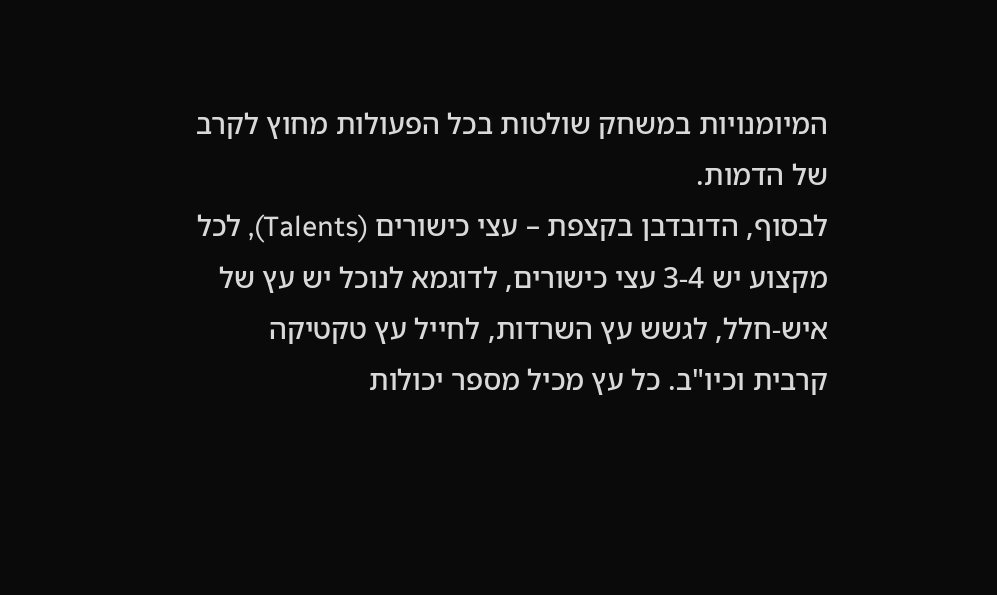המיומנויות במשחק שולטות בכל הפעולות מחוץ לקרב של הדמות.
לבסוף, הדובדבן בקצפת – עצי כישורים (Talents), לכל מקצוע יש 3-4 עצי כישורים, לדוגמא לנוכל יש עץ של איש-חלל, לגשש עץ השרדות, לחייל עץ טקטיקה קרבית וכיו"ב. כל עץ מכיל מספר יכולות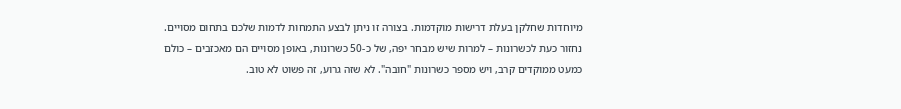מיוחדות שחלקן בעלת דרישות מוקדמות. בצורה זו ניתן לבצע התמחות לדמות שלכם בתחום מסויים.
נחזור כעת לכשרונות – למרות שיש מבחר יפה, של כ-50 כשרונות, באופן מסויים הם מאכזבים – כולם כמעט ממוקדים קרב, ויש מספר כשרונות "חובה". לא שזה גרוע, זה פשוט לא טוב.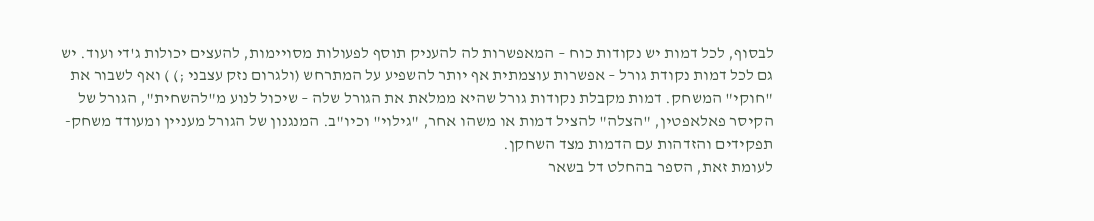לבסוף, לכל דמות יש נקודות כוח – המאפשרות לה להעניק תוסף לפעולות מסויימות, להעצים יכולות ג'די ועוד. יש גם לכל דמות נקודת גורל – אפשרות עוצמתית אף יותר להשפיע על המתרחש (ולגרום נזק עצבני ;) ) ואף לשבור את "חוקי" המשחק. דמות מקבלת נקודות גורל שהיא ממלאת את הגורל שלה – שיכול לנוע מ"להשחית", הגורל של הקיסר פאלאפטין, "הצלה" להציל דמות או משהו אחר, "גילוי" וכיו"ב. המנגנון של הגורל מעניין ומעודד משחק-תפקידים והזדהות עם הדמות מצד השחקן.
לעומת זאת, הספר בהחלט דל בשאר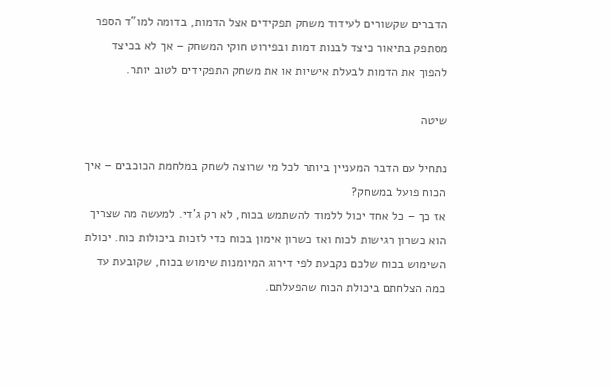הדברים שקשורים לעידוד משחק תפקידים אצל הדמות, בדומה למו"ד הספר מסתפק בתיאור כיצד לבנות דמות ובפירוט חוקי המשחק – אך לא בכיצד להפוך את הדמות לבעלת אישיות או את משחק התפקידים לטוב יותר.

שיטה

נתחיל עם הדבר המעניין ביותר לכל מי שרוצה לשחק במלחמת הכוכבים – איך הכוח פועל במשחק?
אז כך – כל אחד יכול ללמוד להשתמש בכוח, לא רק ג'די. למעשה מה שצריך הוא כשרון רגישות לכוח ואז כשרון אימון בכוח כדי לזכות ביכולות כוח. יכולת השימוש בכוח שלכם נקבעת לפי דירוג המיומנות שימוש בכוח, שקובעת עד כמה הצלחתם ביכולת הכוח שהפעלתם.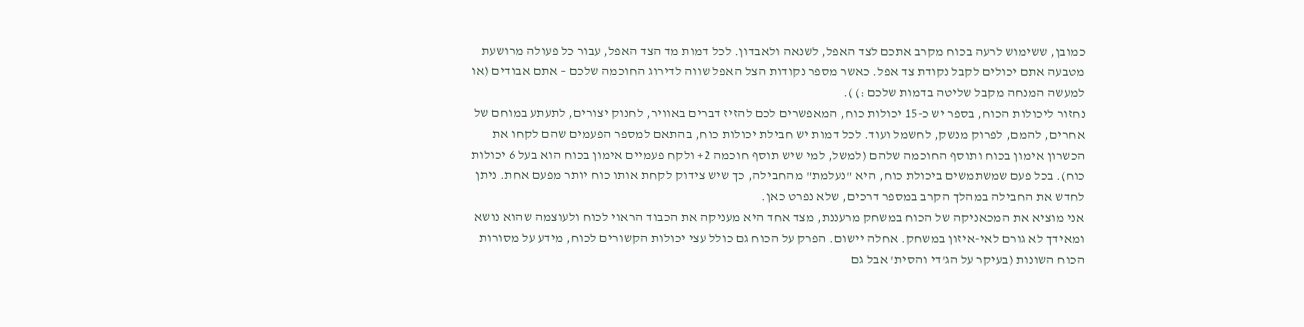כמובן, ששימוש לרעה בכוח מקרב אתכם לצד האפל, לשנאה ולאבדון. לכל דמות מד הצד האפל, עבור כל פעולה מרושעת מטבעה אתם יכולים לקבל נקודת צד אפל. כאשר מספר נקודות הצל האפל שווה לדירוג החוכמה שלכם – אתם אבודים (או למעשה המנחה מקבל שליטה בדמות שלכם :) ).
נחזור ליכולות הכוח, בספר יש כ-15 יכולות כוח, המאפשרים לכם להזיז דברים באוויר, לחנוק יצורים, לתעתע במוחם של אחרים, להמם, לפרוק מנשק, לחשמל ועוד. לכל דמות יש חבילת יכולות כוח, בהתאם למספר הפעמים שהם לקחו את הכשרון אימון בכוח ותוסף החוכמה שלהם (למשל, למי שיש תוסף חוכמה 2+ ולקח פעמיים אימון בכוח הוא בעל 6 יכולות כוח). בכל פעם שמשתמשים ביכולת כוח, היא "נעלמת" מהחבילה, כך שיש צידוק לקחת אותו כוח יותר מפעם אחת. ניתן לחדש את החבילה במהלך הקרב במספר דרכים, שלא נפרט כאן.
אני מוציא את המכאניקה של הכוח במשחק מרעננת, מצד אחד היא מעניקה את הכבוד הראוי לכוח ולעוצמה שהוא נושא ומאידך לא גורם לאי-איזון במשחק. אחלה יישום. הפרק על הכוח גם כולל עצי יכולות הקשורים לכוח, מידע על מסורות הכוח השונות (בעיקר על הג'די והסית' אבל גם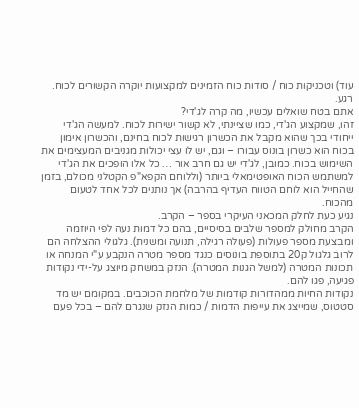עוד) וטכניקות כוח / סודות כוח הזמינים למקצועות יוקרה הקשורים לכוח.
רגע.
אתם בטח שואלים עכשיו, מה קרה לג'די?
זהו, שמקצוע הג'די, כמו שציינתי, לא קשור ישירות לכוח. למעשה הג'די ייחודי בכך שהוא מקבל את הכשרון רגישות לכוח בחינם, והכשרון אימון בכוח הוא כשרון בונוס עבורו – וגם, יש לו עצי יכולות מגניבים המעצימים את השימוש בכוח. כמובן, לג'די יש גם חרב אור … כל אלו הופכים את הג'די למשתמש הכוח האופטימאלי ביותר (וללוחם הקפא"פ הקטלני מכולם, בזמן שהחייל הוא לוחם הטווח העדיף בהרבה) אך נותנים לכל אחד לטעום מהכוח.
נגיע כעת לחלק המכאני העיקרי בספר – הקרב.
הקרב מחולק למספר שלבים בסיסיים, בהם כל דמות נעה לפי היוזמה ומבצעת מספר פעולות (פעולה רגילה, תנועה ומשנית). גלגולי ההצלחה הם לרוב גלגול ק20 בתוספת בונוסים כנגד מספר מטרה הנקבע ע"י המנחה או תכונות המטרה (למשל הגנות המטרה). הנזק במשחק מיוצג על-ידי נקודות פגיעה, פגו להם.
נקודות החיות ממהדורות קודמות של מלחמת הכוכבים. במקומם יש מד סטטוס, שמייצג את עייפות הדמות / כמות הנזק שנגרם להם – בכל פעם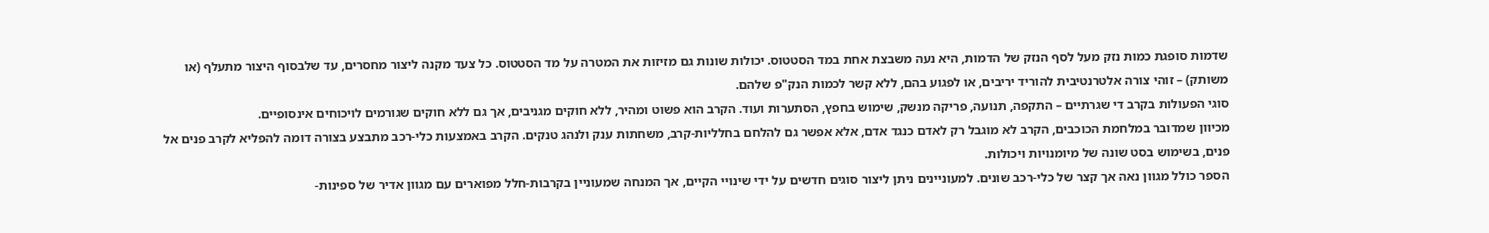שדמות סופגת כמות נזק מעל לסף הנזק של הדמות, היא נעה משבצת אחת במד הסטטוס. יכולות שונות גם מזיזות את המטרה על מד הסטטוס. כל צעד מקנה ליצור מחסרים, עד שלבסוף היצור מתעלף (או משותק) – זוהי צורה אלטרנטיבית להוריד יריבים, או לפגוע בהם, ללא קשר לכמות הנק"פ שלהם.
סוגי הפעולות בקרב די שגרתיים – התקפה, תנועה, פריקה מנשק, שימוש בחפץ, הסתערות ועוד. הקרב הוא פשוט ומהיר, ללא חוקים מגניבים, אך גם ללא חוקים שגורמים לויכוחים אינסופיים.
מכיוון שמדובר במלחמת הכוכבים, הקרב לא מוגבל רק לאדם כנגד אדם, אלא אפשר גם להלחם בחלליות-קרב, משחתות ענק ולנהג טנקים. הקרב באמצעות כלי-רכב מתבצע בצורה דומה להפליא לקרב פנים אל פנים, בשימוש בסט שונה של מיומנויות ויכולות.
הספר כולל מגוון נאה אך קצר של כלי-רכב שונים. למעוניינים ניתן ליצור סוגים חדשים על ידי שינויי הקיים, אך המנחה שמעוניין בקרבות-חלל מפוארים עם מגוון אדיר של ספינות-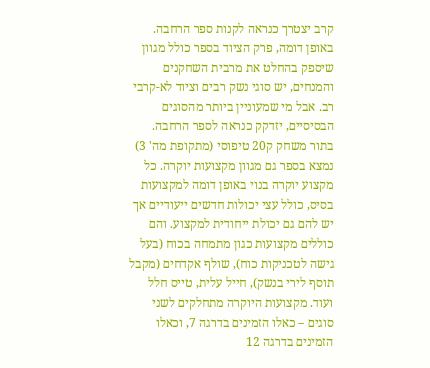קרב יצטרך כנראה לקנות ספר הרחבה.
באופן דומה, פרק הציוד בספר כולל מגוון שיספק בהחלט את מרבית השחקנים והמנחים, יש סוגי נשק רבים וציוד לא-קרבי רב. אבל מי שמעוניין ביותר מהסוגים הבסיסיים, יזדקק כנראה לספר הרחבה.
בתור משחק ק20 טיפוסי (מתקופת מה' 3) נמצא בספר גם מגוון מקצועות יוקרה. כל מקצוע יוקרה בנוי באופן דומה למקצועות בסיס, כולל עצי יכולות חדשים ייעודיים אך יש להם גם יכולת ייחודית למקצוע. והם כוללים מקצועות כגון מתמחה בכוח (בעל גישה לטכניקות כוח), שולף אקדחים (מקבל תוסף לירי בנשק), חייל עלית, טייס חלל ועוד. מקצועות היוקרה מתחלקים לשני סוגים – כאלו הזמינים בדרגה 7, וכאלו הזמינים בדרגה 12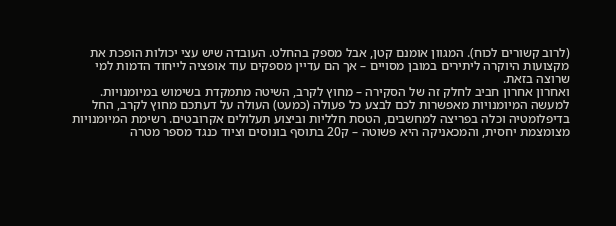(לרוב קשורים לכוח). המגוון אומנם קטן, אבל מספק בהחלט. העובדה שיש עצי יכולות הופכת את מקצועות היוקרה ליתירים במובן מסויים – אך הם עדיין מספקים עוד אופציה לייחוד הדמות למי שרוצה בזאת.
ואחרון אחרון חביב לחלק זה של הסקירה – מחוץ לקרב, השיטה מתמקדת בשימוש במיומנויות.
למעשה המיומנויות מאפשרות לכם לבצע כל פעולה (כמעט) העולה על דעתכם מחוץ לקרב, החל בדיפלומטיה וכלה בפריצה למחשבים, הטסת חלליות וביצוע תעלולים אקרובטים. רשימת המיומנויות מצומצמת יחסית, והמכאניקה היא פשוטה – ק20 בתוסף בונוסים וציוד כנגד מספר מטרה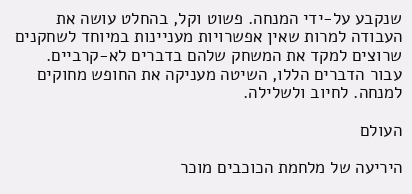שנקבע על-ידי המנחה. פשוט וקל, בהחלט עושה את העבודה למרות שאין אפשרויות מעניינות במיוחד לשחקנים שרוצים למקד את המשחק שלהם בדברים לא-קרביים.
עבור הדברים הללו, השיטה מעניקה את החופש מחוקים למנחה. לחיוב ולשלילה.

העולם

היריעה של מלחמת הכוכבים מוכר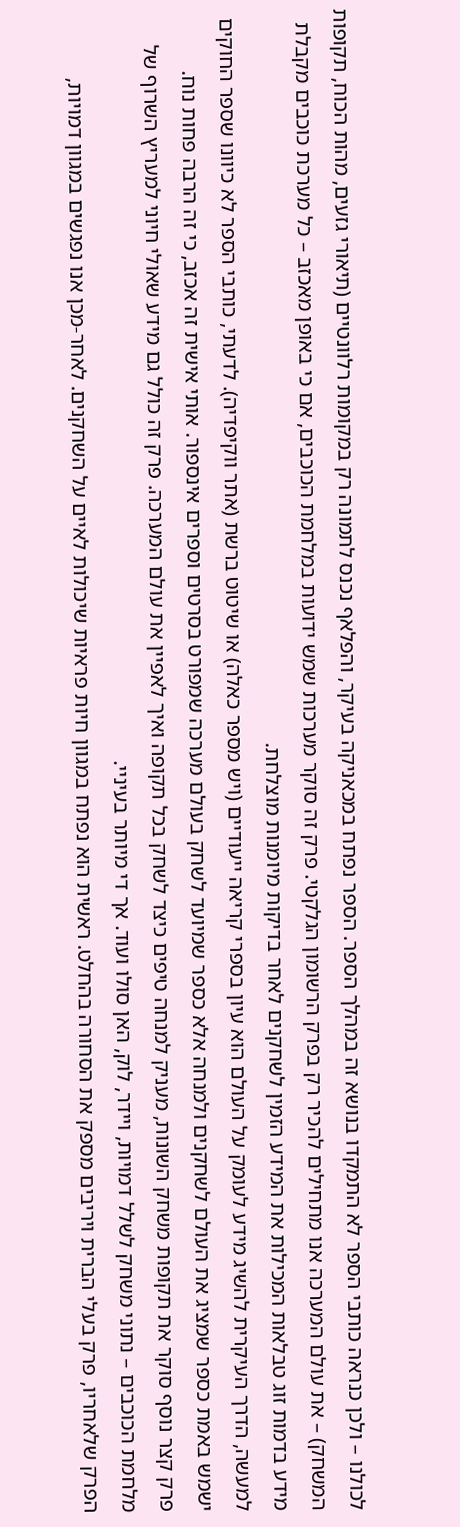לכולנו – ולכן כנראה כותבי הספר לא התמקדו בנושא זה במהלך הספר. הספר נפתח במכאניקה בעיקר, והפלאף נכנס לתמונה רק במקומות רלוונטיים (תיאורי גזעים, מהות הכוח, תקופות המשחק) – את עולם המערכה אנו מתחילים להכיר רק בפרק הרשומון הגלקטי. פרק זה סוקר מערכות שמש ידועות במלחמת הכוכבים, אם כי באופן מאכזב – כל מערכת כוכבים מקבלת מידע בדמות זוג טבלאות המכילות את המידע הזמין לשחקנים לאחר בדיקות מיומנות מוצלחת.
למעשה, הדרך העיקרית להשיג מידע לעומק על העולם הוא עיון בספרי קריאה ייעודיים (ויש מספר כאלה) או שיטוט ברשת (אתר ווקיפדיה). לדעתי, כותבי הספר לא כיוונו שספר החוקים ישמש באמת כספר שמציג את העולם לשחקנים ולמנחה אלא כספר שמיועד לשחק בעולם מערכה שמפורט בסרטים וספרים אינספור. אותי אישית זה אכזב, כי זה הרבה פחות נוח.
פרק קצר נוסף סוקר את תקופות משחק השונות, מעניק למנחה טיפים כיצד לשחק בכל תקופה ואיך לאפיין את עולם המערכה. פרק זה כולל גם מידע שאולי חיוני למעריץ השרוף של מלחמת הכוכבים – נתוני משחק לשלל דמויות, ויידר, לוק, האן סולו ועוד. אך די מיותר בעיניי.
הפרק שלאחריו, פרק בעלי הברית ויריבים מספק את הסחורה בהחלט. ראשית הוא נפתח במגוון חיות פראיות שיכולות לאיים על השחקנים. לאחר-מכן אנו נפגשים במגוון דמויות,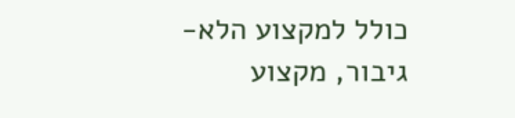כולל למקצוע הלא-גיבור, מקצוע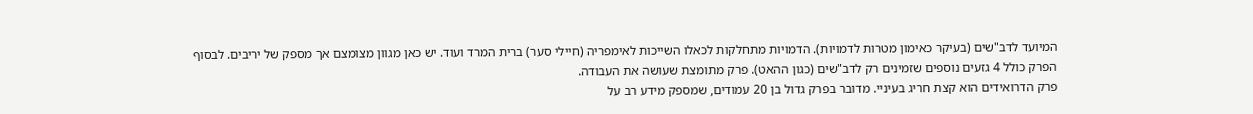המיועד לדב"שים (בעיקר כאימון מטרות לדמויות). הדמויות מתחלקות לכאלו השייכות לאימפריה (חיילי סער) ברית המרד ועוד. יש כאן מגוון מצומצם אך מספק של יריבים. לבסוף הפרק כולל 4 גזעים נוספים שזמינים רק לדב"שים (כגון ההאט). פרק מתומצת שעושה את העבודה.
פרק הדרואידים הוא קצת חריג בעיניי. מדובר בפרק גדול בן 20 עמודים, שמספק מידע רב על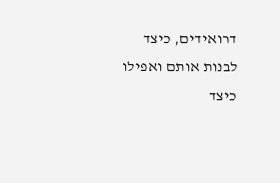דרואידים, כיצד לבנות אותם ואפילו כיצד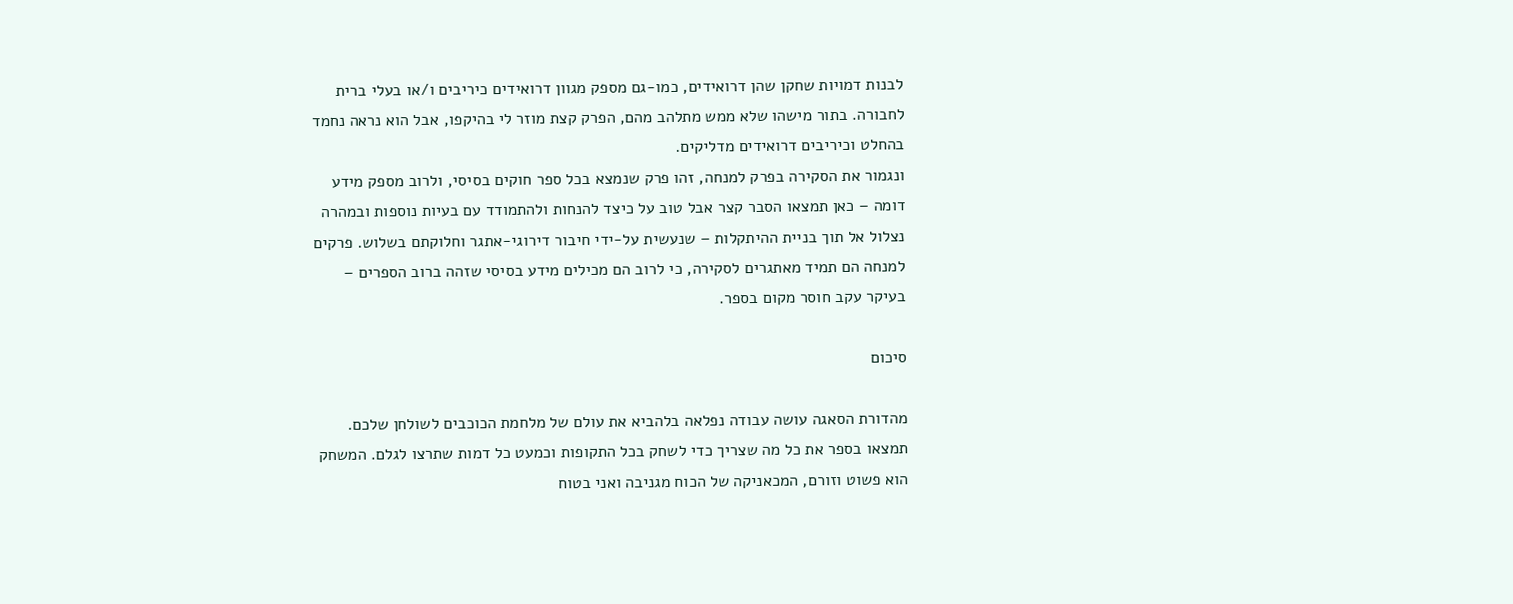לבנות דמויות שחקן שהן דרואידים, כמו-גם מספק מגוון דרואידים כיריבים ו/או בעלי ברית לחבורה. בתור מישהו שלא ממש מתלהב מהם, הפרק קצת מוזר לי בהיקפו, אבל הוא נראה נחמד בהחלט וכיריבים דרואידים מדליקים.
ונגמור את הסקירה בפרק למנחה, זהו פרק שנמצא בכל ספר חוקים בסיסי, ולרוב מספק מידע דומה – כאן תמצאו הסבר קצר אבל טוב על כיצד להנחות ולהתמודד עם בעיות נוספות ובמהרה נצלול אל תוך בניית ההיתקלות – שנעשית על-ידי חיבור דירוגי-אתגר וחלוקתם בשלוש. פרקים למנחה הם תמיד מאתגרים לסקירה, כי לרוב הם מכילים מידע בסיסי שזהה ברוב הספרים – בעיקר עקב חוסר מקום בספר.

סיכום

מהדורת הסאגה עושה עבודה נפלאה בלהביא את עולם של מלחמת הכוכבים לשולחן שלכם. תמצאו בספר את כל מה שצריך כדי לשחק בכל התקופות וכמעט כל דמות שתרצו לגלם. המשחק הוא פשוט וזורם, המכאניקה של הכוח מגניבה ואני בטוח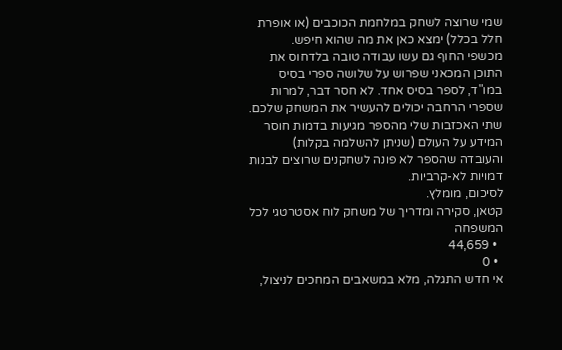שמי שרוצה לשחק במלחמת הכוכבים (או אופרת חלל בכלל) ימצא כאן את מה שהוא חיפש.
מכשפי החוף גם עשו עבודה טובה בלדחוס את התוכן המכאני שפרוש על שלושה ספרי בסיס במו"ד, לספר בסיס אחד. לא חסר דבר, למרות שספרי הרחבה יכולים להעשיר את המשחק שלכם. שתי האכזבות שלי מהספר מגיעות בדמות חוסר המידע על העולם (שניתן להשלמה בקלות) והעובדה שהספר לא פונה לשחקנים שרוצים לבנות דמויות לא-קרביות.
לסיכום, מומלץ.
קטאן, סקירה ומדריך של משחק לוח אסטרטגי לכל המשפחה
  • 44,659
  • 0
אי חדש התגלה, מלא במשאבים המחכים לניצול,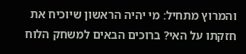והמרוץ מתחיל: מי יהיה הראשון שיוכיח את חזקתו על האי? ברוכים הבאים למשחק הלוח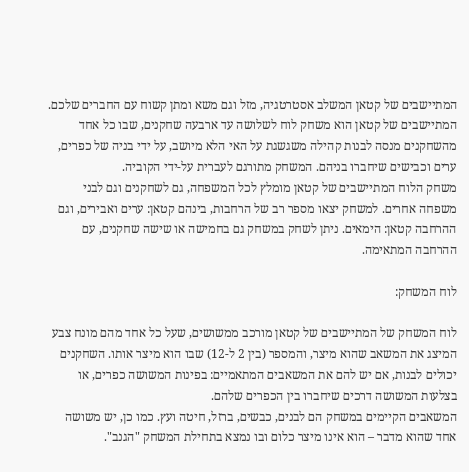המתיישבים של קטאן המשלב אסטרטגיה, מזל וגם משא ומתן קשוח עם החברים שלכם.
המתיישבים של קטאן הוא משחק לוח לשלושה עד ארבעה שחקנים, שבו כל אחד מהשחקנים מנסה לבנות קהילה משגשגת על האי הלא מיושב, על ידי בניה של כפרים, ערים וכבישים שיחברו בניהם. המשחק מתורגם לעברית על-ידי הקוביה.
משחק הלוח המתיישבים של קטאן מומלץ לכל המשפחה, גם לשחקנים וגם לבני משפחה אחרים. למשחק יצאו מספר רב של הרחבות, בינהם קטאן: ערים ואבירים, וגם ההרחבה קטאן: הימאים. ניתן לשחק במשחק גם בחמישה או שישה שחקנים, עם ההרחבה המתאימה.

לוח המשחק:

לוח המשחק של המתיישבים של קטאן מורכב ממשושים, שעל כל אחד מהם מונח צבע המיצג את המשאב שהוא מיצר, והמספר (בין 2 ל-12) שבו הוא מיצר אותו. השחקנים יכולים לבנות, אם יש להם את המשאבים המתאמיים: בפינות המשושה כפרים, או בצלעות המשושה דרכים שיחברו בין הכפרים שלהם.
המשאבים הקיימים במשחק הם לבנים, כבשים, ברזל, חיטה ועץ. כמו כן, יש משושה אחד שהוא מדבר – הוא אינו מיצר כלום ובו נמצא בתחילת המשחק "הגנב".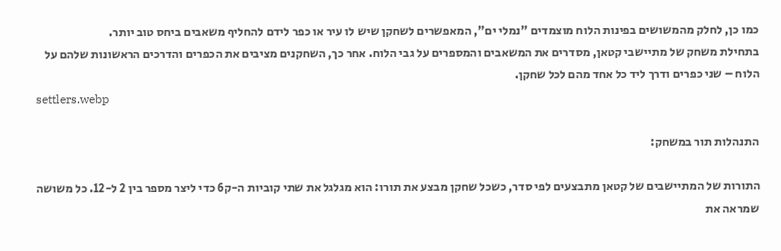כמו כן, לחלק מהמשושים בפינות הלוח מוצמדים "נמלי ים", המאפשרים לשחקן שיש לו עיר או כפר לידם להחליף משאבים ביחס טוב יותר.
בתחילת משחק של מתיישבי קטאן, מסדרים את המשאבים והמספרים על גבי הלוח. אחר כך, השחקנים מציבים את הכפרים והדרכים הראשונות שלהם על הלוח – שני כפרים ודרך ליד כל אחד מהם לכל שחקן.
settlers.webp

התנהלות תור במשחק:

התורות של המתיישבים של קטאן מתבצעים לפי סדר, כשכל שחקן מבצע את תורו: הוא מגלגל את שתי קוביות ה-ק6 כדי ליצר מספר בין 2 ל-12. כל משושה שמראה את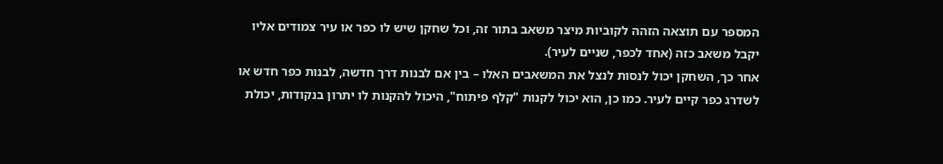המספר עם תוצאה הזהה לקוביות מיצר משאב בתור זה, וכל שחקן שיש לו כפר או עיר צמודים אליו יקבל משאב כזה (אחד לכפר, שניים לעיר).
אחר כך, השחקן יכול לנסות לנצל את המשאבים האלו – בין אם לבנות דרך חדשה, לבנות כפר חדש או לשדרג כפר קיים לעיר. כמו כן, הוא יכול לקנות "קלף פיתוח", היכול להקנות לו יתרון בנקודות, יכולת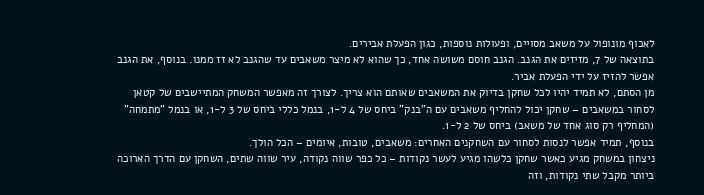לאכוף מונופול על משאב מסויים, ופעולות נוספות, כגון הפעלת אבירים.
בתוצאה של 7, מזיזים את הגנב. הגנב חוסם משושה אחד, כך שהוא לא מיצר משאבים עד שהגנב לא זז ממנו. בנוסף, את הגנב אפשר להזיז על ידי הפעלת אביר.
מן הסתם, לא תמיד יהיו לכל שחקן בדיוק את המשאבים שאותם הוא צריך. לצורך זה מאפשר המשחק המתיישבים של קטאן לסחור במשאבים – שחקן יכול להחליף משאבים עם ה"בנק" ביחס של 4 ל-1, בנמל כללי ביחס של 3 ל-1, או בנמל "מתמחה" (המחליף רק סוג אחד של משאב) ביחס של 2 ל-1.
בנוסף, תמיד אפשר לנסות לסחור עם השחקנים האחרים: משאבים, טובות, איומים – הכל הולך.
ניצחון במשחק מגיע כאשר שחקן כלשהו מגיע לעשר נקודות – כל כפר שווה נקודה, עיר שווה שתים, השחקן עם הדרך הארוכה ביותר מקבל שתי נקודות, וזה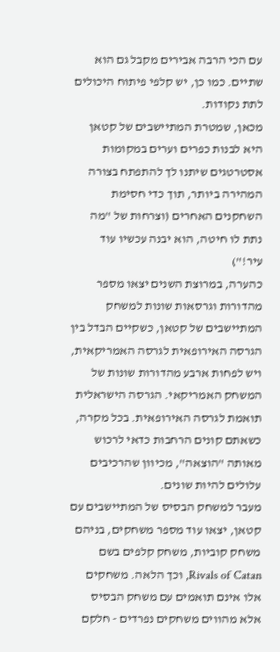עם הכי הרבה אבירים מקבל גם הוא שתיים. כמו כן, יש קלפי פיתוח היכולים לתת נקודות.
מכאן, שמטרת המתיישבים של קטאן היא לבנות כפרים וערים במקומות אסטרטגים שיתנו לך להתפתח בצורה המהירה ביותר, תוך כדי חסימת השחקנים האחרים (וצרחות של "מה נתת לו חיטה, הוא יבנה עכשיו עוד עיר!")
כהערה, במרוצת השנים יצאו מספר מהדורות וגרסאות שונות למשחק המתיישבים של קטאן, כשקיים הבדל בין הגרסה האירופאית לגרסה האמריקאית, ויש לפחות ארבע מהדורות שונות של המשחק האמריקאי. הגרסה הישראלית תואמת לגרסה האירופאית. בכל מקרה, כשאתם קונים הרחבות כדאי לרכוש מאותה "הוצאה", מכיוון שהרכיבים עלולים להיות שונים.
מעבר למשחק הבסיס של המתיישבים עם קטאן, יצאו עוד מספר משחקים, בניהם משחק קוביות, משחק קלפים בשם Rivals of Catan, וכך הלאה. משחקים אלו אינם תואמים עם משחק הבסיס אלא מהווים משחקים נפרדים - חלקם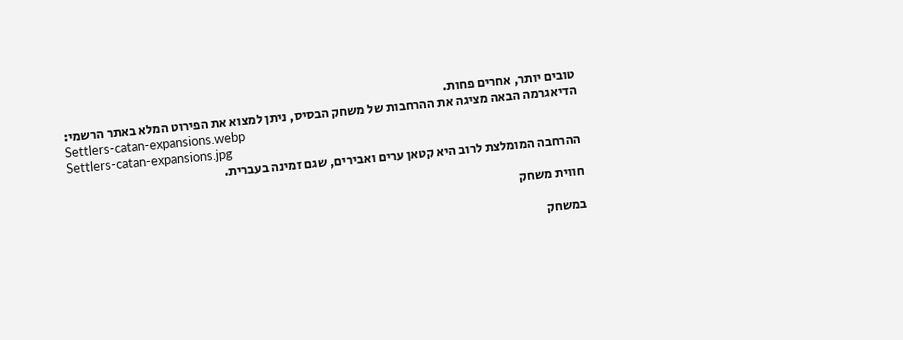טובים יותר, אחרים פחות.
הדיאגרמה הבאה מציגה את ההרחבות של משחק הבסיס, ניתן למצוא את הפירוט המלא באתר הרשמי:
Settlers-catan-expansions.webp
Settlers-catan-expansions.jpg
ההרחבה המומלצת לרוב היא קטאן ערים ואבירים, שגם זמינה בעברית.

חווית משחק

במשחק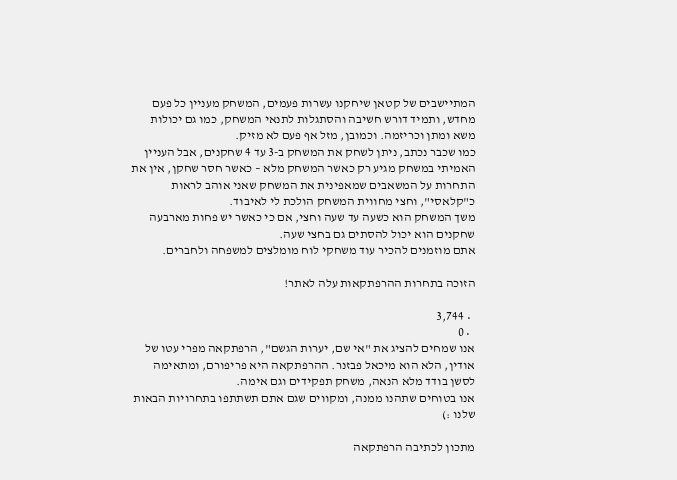המתיישבים של קטאן שיחקנו עשרות פעמים, המשחק מעניין כל פעם מחדש, ותמיד דורש חשיבה והסתגלות לתנאי המשחק, כמו גם יכולות משא ומתן וכריזמה. וכמובן, מזל אף פעם לא מזיק.
כמו שכבר נכתב, ניתן לשחק את המשחק ב-3 עד 4 שחקנים, אבל העניין האמיתי במשחק מגיע רק כאשר המשחק מלא – כאשר חסר שחקן, אין את התחרות על המשאבים שמאפינית את המשחק שאני אוהב לראות כ"קלאסי", וחצי מחווית המשחק הולכת לי לאיבוד.
משך המשחק הוא כשעה עד שעה וחצי, אם כי כאשר יש פחות מארבעה שחקנים הוא יכול להסתים גם בחצי שעה.
אתם מוזמנים להכיר עוד משחקי לוח מומלצים למשפחה ולחברים.

הזוכה בתחרות ההרפתקאות עלה לאתר!

  • 3,744
  • 0
אנו שמחים להציג את "אי שם, יערות הגשם", הרפתקאה מפרי עטו של אודין, הלא הוא מיכאל פבזנר. ההרפתקאה היא פריפורם, ומתאימה לסשן בודד מלא הנאה, משחק תפקידים וגם אימה.
אנו בטוחים שתהנו ממנה, ומקווים שגם אתם תשתתפו בתחרויות הבאות שלנו :)

מתכון לכתיבה הרפתקאה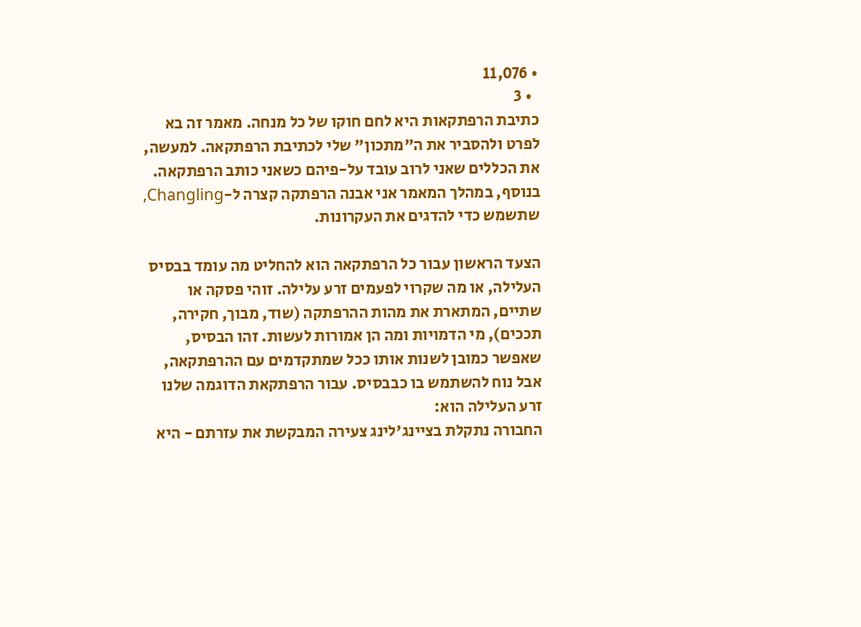• 11,076
  • 3
כתיבת הרפתקאות היא לחם חוקו של כל מנחה. מאמר זה בא לפרט ולהסביר את ה"מתכון" שלי לכתיבת הרפתקאה. למעשה, את הכללים שאני לרוב עובד על-פיהם כשאני כותב הרפתקאה. בנוסף, במהלך המאמר אני אבנה הרפתקה קצרה ל-Changling, שתשמש כדי להדגים את העקרונות.

הצעד הראשון עבור כל הרפתקאה הוא להחליט מה עומד בבסיס העלילה, או מה שקרוי לפעמים זרע עלילה. זוהי פסקה או שתיים, המתארת את מהות ההרפתקה (שוד, מבוך, חקירה, תככים), מי הדמויות ומה הן אמורות לעשות. זהו הבסיס, שאפשר כמובן לשנות אותו ככל שמתקדמים עם ההרפתקאה, אבל נוח להשתמש בו כבבסיס. עבור הרפתקאת הדוגמה שלנו זרע העלילה הוא:
החבורה נתקלת בציינג'לינג צעירה המבקשת את עזרתם - היא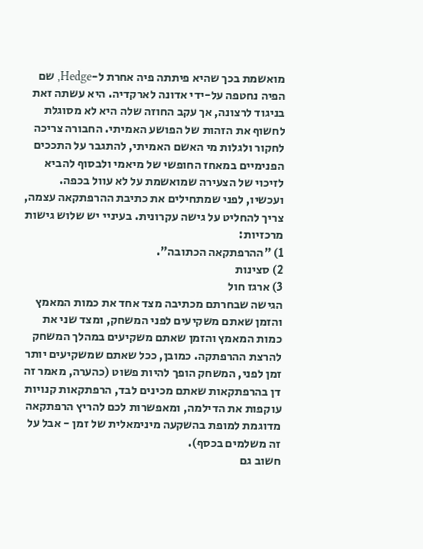מואשמת בכך שהיא פיתתה פיה אחרת ל-Hedge, שם הפיה נחטפה על-ידי אדונה לארקדיה. היא עשתה זאת בניגוד לרצונה, אך עקב החוזה שלה היא לא מסוגלת לחשוף את הזהות של הפושע האמיתי. החבורה צריכה לחקור ולגלות מי האשם האמיתי, להתגבר על התככים הפנימיים במאחז החופשי של מיאמי ולבסוף להביא לזיכוי של הצעירה שמואשמת על לא עוול בכפה.
ועכשיו, לפני שמתחילים את כתיבת ההרפתקאה עצמה, צריך להחליט על גישה עקרונית. בעיניי יש שלוש גישות מרכזיות:
1) "ההרפתקאה הכתובה".
2) סצינות
3) ארגז חול
הגישה שבחרתם מכתיבה מצד אחד את כמות המאמץ והזמן שאתם משקיעים לפני המשחק, ומצד שני את כמות המאמץ והזמן שאתם משקיעים במהלך המשחק להרצת ההרפתקה. כמובן, ככל שאתם שמשקיעים יותר זמן לפני, המשחק הופך להיות פשוט (כהערה, מאמר זה דן בהרפתקאות שאתם מכינים לבד, הרפתקאות קנויות עוקפות את הדילמה, ומאפשרות לכם להריץ הרפתקאה מדוגמת למופת בהשקעה מינימאלית של זמן - אבל על זה משלמים בכסף).
חשוב גם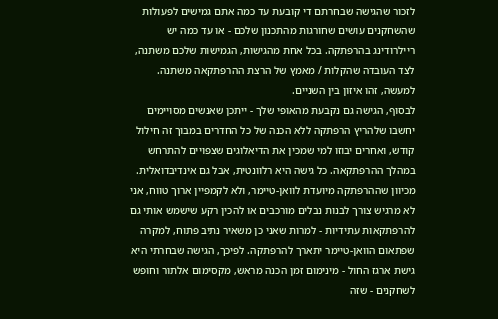לזכור שהגישה שבחרתם די קובעת עד כמה אתם גמישים לפעולות שהשחקנים עושים שחורגות מהתכנון שלכם - או עד כמה יש ריילרודינג בהרפתקה. בכל אחת מהגישות, הגמישות שלכם משתנה, לצד העובדה שהקלות / מאמץ של הרצת ההרפתקאה משתנה. למעשה, זהו איזון בין השניים.
לבסוף, הגישה גם נקבעת מהאופי שלך - ייתכן שאנשים מסויימים יחשבו שלהריץ הרפתקה ללא הכנה של כל החדרים במבוך זה חילול קודש, ואחרים יבוזו למי שמכין את הדיאלוגים שצפויים להתרחש במהלך ההרפתקאה. כל גישה היא רלוונטית, אבל גם אינדיבדואלית.
מכיוון שההרפתקה מיועדת לוואן-טיימר, ולא לקמפיין ארוך טווח, אני לא מרגיש צורך לבנות נבלים מורכבים או להכין רקע שישמש אותי גם להרפתקאות עתידיות - למרות שאני כן משאיר נתיב פתוח, למקרה שפתאום הוואן-טיימר יתארך להרפתקה. לפיכך, הגישה שבחרתי היא גישת ארגז החול - מינימום זמן הכנה מראש, מקסימום אלתור וחופש לשחקנים - שזה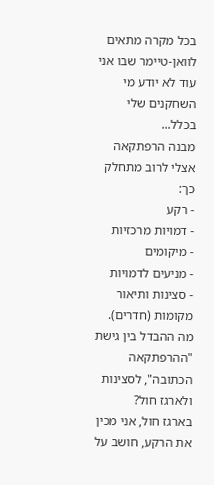בכל מקרה מתאים לוואן-טיימר שבו אני עוד לא יודע מי השחקנים שלי בכלל...
מבנה הרפתקאה אצלי לרוב מתחלק כך:
- רקע
- דמויות מרכזיות
- מיקומים
- מניעים לדמויות
- סצינות ותיאור מקומות (חדרים).
מה ההבדל בין גישת "ההרפתקאה הכתובה", לסצינות ולארגז חול?
בארגז חול, אני מכין את הרקע, חושב על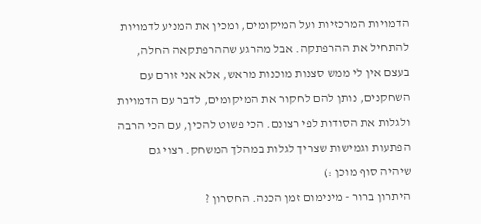הדמויות המרכזיות ועל המיקומים, ומכין את המניע לדמויות להתחיל את ההרפתקה. אבל מהרגע שההרפתקאה החלה, בעצם אין לי ממש סצנות מוכנות מראש, אלא אני זורם עם השחקנים, נותן להם לחקור את המיקומים, לדבר עם הדמויות ולגלות את הסודות לפי רצונם. הכי פשוט להכין, עם הכי הרבה הפתעות וגמישות שצריך לגלות במהלך המשחק. רצוי גם שיהיה סוף מוכן :)
היתרון ברור - מינימום זמן הכנה. החסרון ?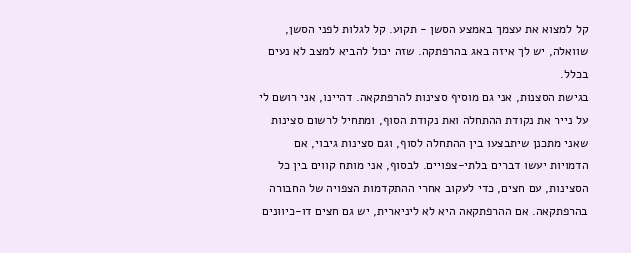קל למצוא את עצמך באמצע הסשן - תקוע. קל לגלות לפני הסשן, שוואלה, יש לך איזה באג בהרפתקה. שזה יכול להביא למצב לא נעים בכלל.
בגישת הסצנות, אני גם מוסיף סצינות להרפתקאה. דהיינו, אני רושם לי על נייר את נקודת ההתחלה ואת נקודת הסוף, ומתחיל לרשום סצינות שאני מתכנן שיתבצעו בין ההתחלה לסוף, וגם סצינות גיבוי, אם הדמויות יעשו דברים בלתי-צפויים. לבסוף, אני מותח קווים בין כל הסצינות, עם חצים, כדי לעקוב אחרי ההתקדמות הצפויה של החבורה בהרפתקאה. אם ההרפתקאה היא לא ליניארית, יש גם חצים דו-כיוונים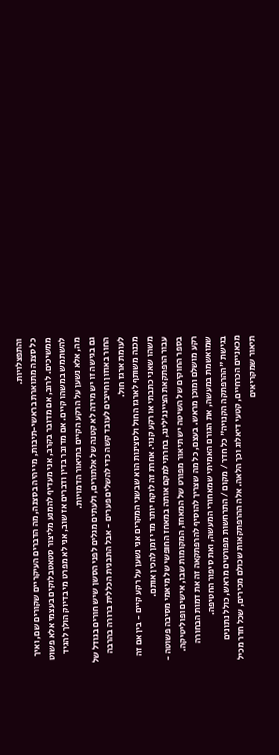והתפצלויות.
כל סצנה מתוארת בראשי-תיבות, מי יהיה בסצנה, מה הדברים העיקריים שקורים שם, ואיך ממשיכים. לרוב, אם מדובר בקרב, אני מעדיף להמנע מליצור סטאטבלוקים בעצמי אלא פשוט להשתמש במשהו קיים. אם מדובר בדין ודברים אז שוב, אני לא מפרט מי בדיוק הולך להגיד מה, אלא נשען על הרקע הקיים בתיאור הדמויות.
גם בגישה זו יש מידה לא קטנה של אלתורים, ולעתים מגלים לפני הסשן שיש חורים בגודל של החור באוזון וחייבים לעובד קשה כדי להשלים פערים - אבל התבנית הכללית ברורה בהרבה לעומת ארגז חול.
מכנה משותף לארגז החול ולסצינות הוא שבשני המקרים אני נשען על רקע קיים - בין אם זה משהו שאני כתבתי או רקע קנוי. אחרת זה לוקח יותר מדי זמן להכין אותם.
עבור הרפתקאת הציינג'לינג, בחרתי למקם אותה במאחז החופשי של מיאמי מסיבה פשוטה - בספר החוקים של השיטה יש תיאור מפורט של המאחז, המקומות שבו, אישים ופוליטיקה. רקע מושלם ומוכן מראש. בעצם, כל מה שצריך להוסיף להרפתקאה זה את דמות הבחורה שמואשמת במעשה, את הגורם האמיתי שמאחורי המעשה, ואת סיפור החטיפה.
בגישת "ההרפתקה הקנויה" כל חדר / מקום / התרחשות מפורטים מראש, כולל נתונים מכאניים הכרחיים, קטעי דיאלוג וכך הלאה. אלה ההרפתקאות שכולם מכירים, שכל חדר מכיל תיאור שמקריאים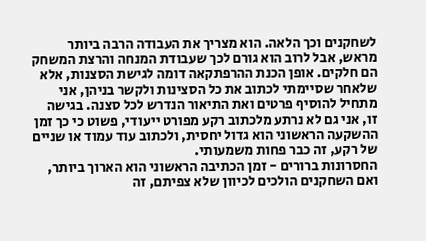לשחקנים וכך הלאה. הוא מצריך את העבודה הרבה ביותר מראש, אבל לרוב הוא גורם לכך שעבודת המנחה והרצת המשחק הם חלקים. אופן הכנת ההרפתקאה דומה לגישת הסצנות, אלא שלאחר שסיימתי לכתוב את כל הסצינות ולקשר בניהן, אני מתחיל להוסיף פרטים ואת התיאור הנדרש לכל סצנה. בגישה זו, אני גם לא נרתע מלכתוב רקע מפורט ייעודי, פשוט כי כך זמן ההשקעה הראשוני הוא גדול יחסית, ולכתוב עוד עמוד או שניים של רקע, זה כבר פחות משמעותי.
החסרונות ברורים - זמן הכתיבה הראשוני הוא הארוך ביותר, ואם השחקנים הולכים לכיוון שלא צפיתם, זה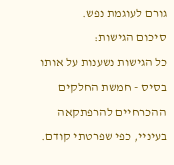גורם לעוגמת נפש.
סיכום הגישות:
כל הגישות נשענות על אותו בסיס - חמשת החלקים ההכרחיים להרפתקאה בעיניי, כפי שפרטתי קודם.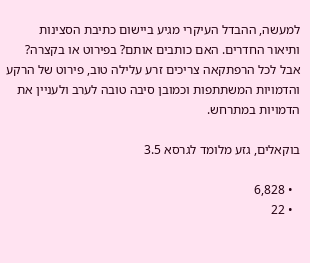למעשה, ההבדל העיקרי מגיע ביישום כתיבת הסצינות ותיאור החדרים. האם כותבים אותם? בפירוט או בקצרה? אבל לכל הרפתקאה צריכים זרע עלילה טוב, פירוט של הרקע והדמויות המשתתפות וכמובן סיבה טובה לערב ולעניין את הדמויות במתרחש.

בוקאלים, גזע מלומד לגרסא 3.5

  • 6,828
  • 22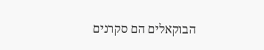הבוקאלים הם סקרנים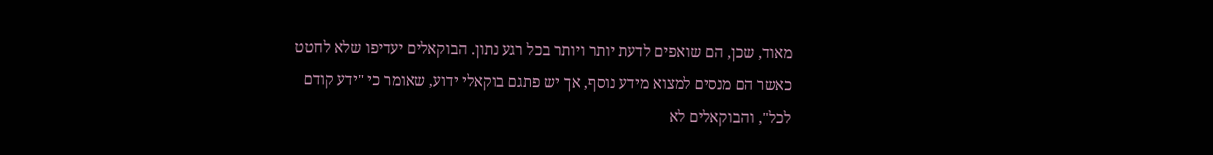מאוד, שכן, הם שואפים לדעת יותר ויותר בכל רגע נתון. הבוקאלים יעדיפו שלא לחטט כאשר הם מנסים למצוא מידע נוסף, אך יש פתגם בוקאלי ידוע, שאומר כי "ידע קודם לכל", והבוקאלים לא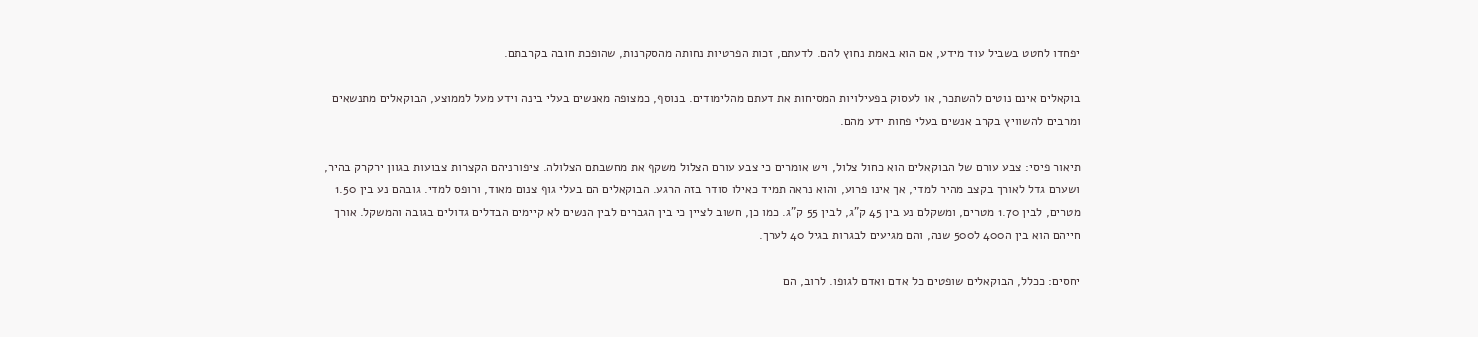יפחדו לחטט בשביל עוד מידע, אם הוא באמת נחוץ להם. לדעתם, זכות הפרטיות נחותה מהסקרנות, שהופכת חובה בקרבתם.

בוקאלים אינם נוטים להשתכר, או לעסוק בפעילויות המסיחות את דעתם מהלימודים. בנוסף, כמצופה מאנשים בעלי בינה וידע מעל לממוצע, הבוקאלים מתנשאים ומרבים להשוויץ בקרב אנשים בעלי פחות ידע מהם.

תיאור פיסי: צבע עורם של הבוקאלים הוא כחול צלול, ויש אומרים כי צבע עורם הצלול משקף את מחשבתם הצלולה. ציפורניהם הקצרות צבועות בגוון ירקרק בהיר, ושערם גדל לאורך בקצב מהיר למדי, אך אינו פרוע, והוא נראה תמיד כאילו סודר בזה הרגע. הבוקאלים הם בעלי גוף צנום מאוד, ורופס למדי. גובהם נע בין 1.50 מטרים, לבין 1.70 מטרים, ומשקלם נע בין 45 ק"ג, לבין 55 ק"ג. כמו כן, חשוב לציין כי בין הגברים לבין הנשים לא קיימים הבדלים גדולים בגובה והמשקל. אורך חייהם הוא בין ה400 ל500 שנה, והם מגיעים לבגרות בגיל 40 לערך.

יחסים: ככלל, הבוקאלים שופטים כל אדם ואדם לגופו. לרוב, הם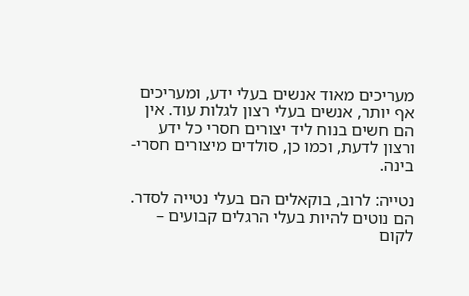מעריכים מאוד אנשים בעלי ידע, ומעריכים אף יותר, אנשים בעלי רצון לגלות עוד. אין הם חשים בנוח ליד יצורים חסרי כל ידע ורצון לדעת, וכמו כן, סולדים מיצורים חסרי-בינה.

נטייה: לרוב, בוקאלים הם בעלי נטייה לסדר. הם נוטים להיות בעלי הרגלים קבועים – לקום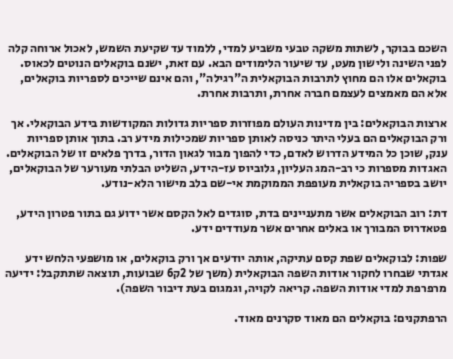השכם בבוקר, לשתות משקה טבעי משביע למדי, ללמוד עד שקיעת השמש, לאכול ארוחה קלה לפני השינה ולישון מעט, עד שיעור הלימודים הבא. עם זאת, ישנם בוקאלים הנוטים לכאוס. בוקאלים אלו הם מחוץ לתרבות הבוקאלית ה"רגילה", והם אינם שייכים לספריות בוקאלים, אלא הם מאמצים לעצמם חברה אחרת, ותרבות אחרת.

ארצות הבוקאלים: בין מדינות העולם מפוזרות ספריות גדולות המקודשות בידע הבוקאלי. אך ורק הבוקאלים הם בעלי היתר כניסה לאותן ספריות שמכילות מידע רב. בתוך אותן ספריות ענק, שוכן כל המידע הדרוש לאדם, כדי להפוך מבור לגאון הדור, בדרך פלאים זו של הבוקאלים. האגדות מספרות כי רב-המג העליון, גלוביוס עז-הידע, השליט הבלתי מעורער של הבוקאלים, יושב בספריה בוקאלית מעופפת הממוקמת אי-שם בלב מישור הלא-נודע.

דת: רוב הבוקאלים אשר מתעניינים בדת, סוגדים לאל הקסם אשר ידוע גם בתור פטרון הידע, פטאדרוס המבורך או באלים אחרים אשר מעודדים ידע.

שפות: לבוקאלים שפת קסם עתיקה, אותה יודעים אך ורק בוקאלים, או מושפעי הלחש ידע אגדתי שבחרו לחקור אודות השפה הבוקאלית (משך של 2ק6 שבועות, תוצאה שתתקבל: ידיעה מרפרפת למדי אודות השפה. קריאה לקויה, וגמגום בעת דיבור השפה).

הרפתקנים: בוקאלים הם מאוד סקרנים מאוד.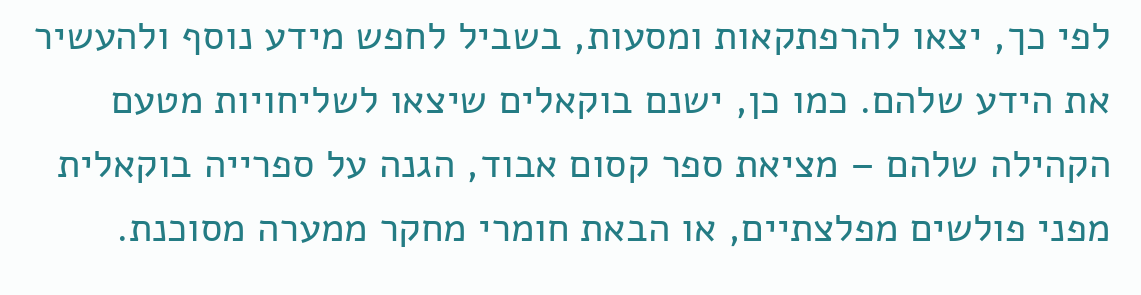לפי כך, יצאו להרפתקאות ומסעות, בשביל לחפש מידע נוסף ולהעשיר את הידע שלהם. כמו כן, ישנם בוקאלים שיצאו לשליחויות מטעם הקהילה שלהם – מציאת ספר קסום אבוד, הגנה על ספרייה בוקאלית מפני פולשים מפלצתיים, או הבאת חומרי מחקר ממערה מסוכנת.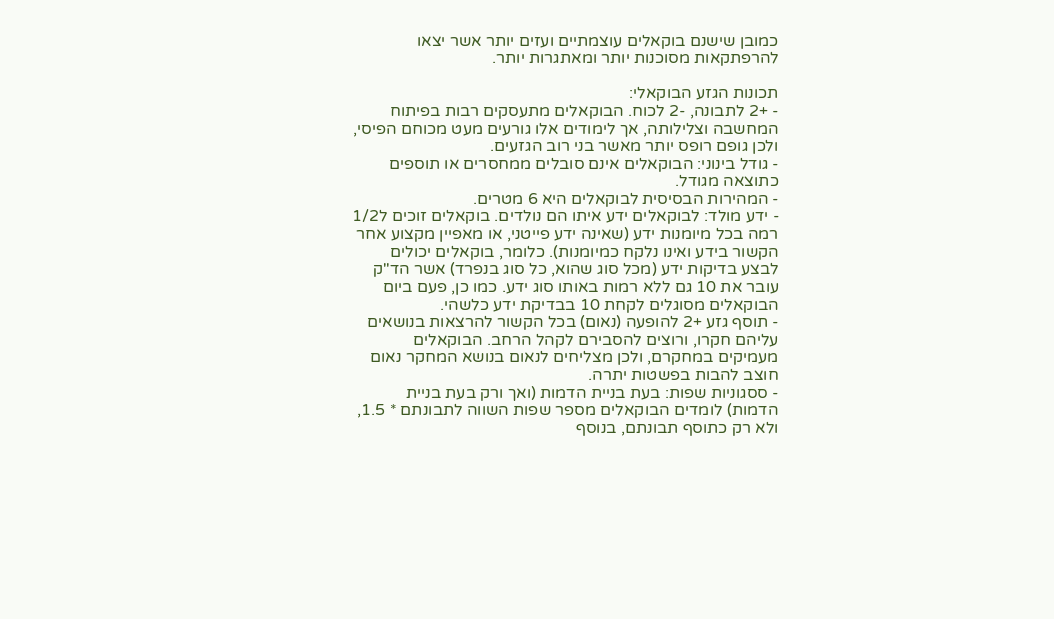כמובן שישנם בוקאלים עוצמתיים ועזים יותר אשר יצאו להרפתקאות מסוכנות יותר ומאתגרות יותר.

תכונות הגזע הבוקאלי:
- +2 לתבונה, -2 לכוח. הבוקאלים מתעסקים רבות בפיתוח המחשבה וצלילותה, אך לימודים אלו גורעים מעט מכוחם הפיסי, ולכן גופם רופס יותר מאשר בני רוב הגזעים.
- גודל בינוני: הבוקאלים אינם סובלים ממחסרים או תוספים כתוצאה מגודל.
- המהירות הבסיסית לבוקאלים היא 6 מטרים.
- ידע מולד: לבוקאלים ידע איתו הם נולדים. בוקאלים זוכים ל1/2 רמה בכל מיומנות ידע (שאינה ידע פייטני, או מאפיין מקצוע אחר הקשור בידע ואינו נלקח כמיומנות). כלומר, בוקאלים יכולים לבצע בדיקות ידע (מכל סוג שהוא, כל סוג בנפרד) אשר הד"ק עובר את 10 גם ללא רמות באותו סוג ידע. כמו כן, פעם ביום הבוקאלים מסוגלים לקחת 10 בבדיקת ידע כלשהי.
- תוסף גזע +2 להופעה (נאום) בכל הקשור להרצאות בנושאים עליהם חקרו, ורוצים להסבירם לקהל הרחב. הבוקאלים מעמיקים במחקרם, ולכן מצליחים לנאום בנושא המחקר נאום חוצב להבות בפשטות יתרה.
- ססגוניות שפות: בעת בניית הדמות (ואך ורק בעת בניית הדמות) לומדים הבוקאלים מספר שפות השווה לתבונתם * 1.5, ולא רק כתוסף תבונתם, בנוסף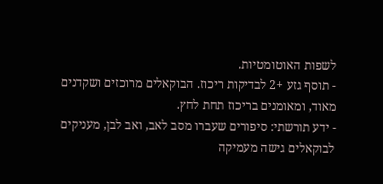לשפות האוטומטיות.
- תוסף גזע +2 לבדיקות ריכוז. הבוקאלים מרוכזים ושקדנים מאוד, ומאומנים בריכוז תחת לחץ.
- ידע תורשתי: סיפורים שעברו מסב לאב, ואב לבן, מעניקים לבוקאלים גישה מעמיקה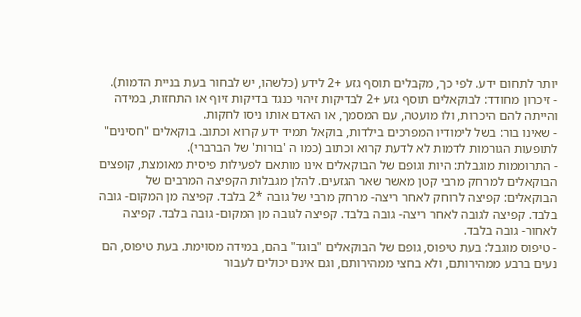יותר לתחום ידע. לפי כך, מקבלים תוסף גזע +2 לידע (כלשהו, יש לבחור בעת בניית הדמות).
- זיכרון מחודד: לבוקאלים תוסף גזע +2 לבדיקות זיהוי כנגד בדיקות זיוף או התחזות, במידה והייתה להם היכרות, ולו מועטה, עם המסמך, או האדם אותו ניסו לחקות.
- שאינו בור: בשל לימודיו המפרכים בילדות, בוקאל תמיד ידע קרוא וכתוב. בוקאלים "חסינים" לתופעות הגורמות לדמות לא לדעת קרוא וכתוב (כמו ה 'בורות' של הברברי).
- התרוממות מוגבלת: היות וגופם של הבוקאלים אינו מותאם לפעילות פיסית מאומצת, קופצים הבוקאלים למרחק מרבי קטן מאשר שאר הגזעים. להלן מגבלות הקפיצה המרבים של הבוקאלים: קפיצה לרוחק לאחר ריצה- מרחק מרבי של גובה *2 בלבד. קפיצה מן המקום- גובה בלבד. קפיצה לגובה לאחר ריצה- גובה בלבד. קפיצה לגובה מן המקום- גובה בלבד. קפיצה לאחור- גובה בלבד.
- טיפוס מוגבל: בעת טיפוס, גופם של הבוקאלים "בוגד" בהם, במידה מסוימת. בעת טיפוס, הם נעים ברבע ממהירותם, ולא בחצי ממהירותם, וגם אינם יכולים לעבור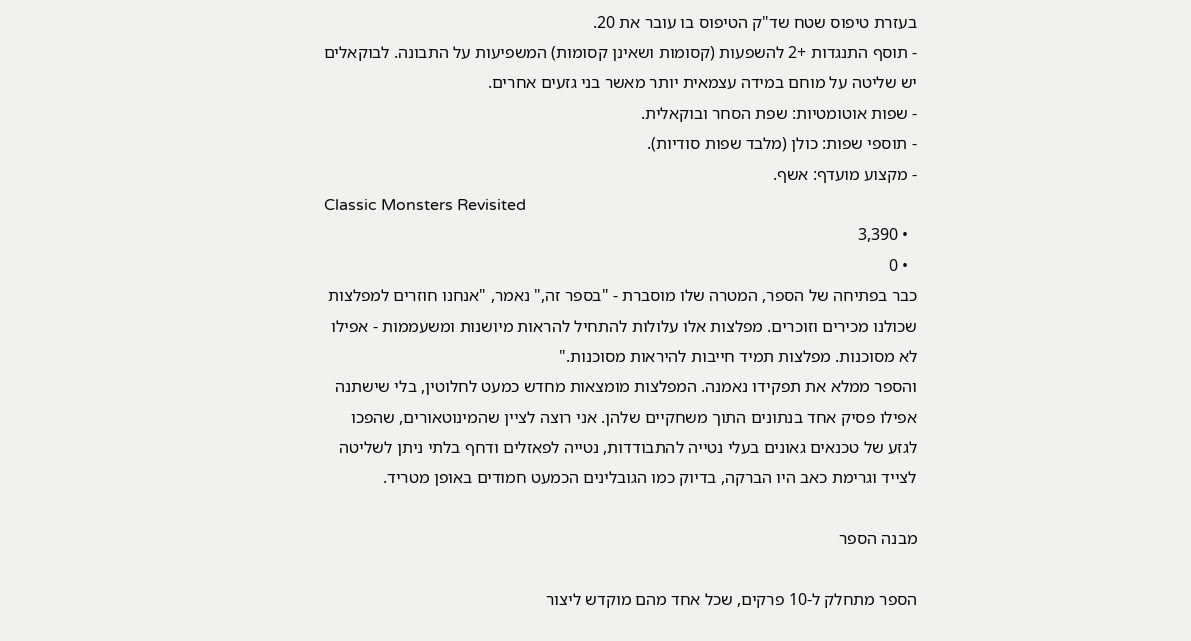בעזרת טיפוס שטח שד"ק הטיפוס בו עובר את 20.
- תוסף התנגדות +2 להשפעות (קסומות ושאינן קסומות) המשפיעות על התבונה. לבוקאלים יש שליטה על מוחם במידה עצמאית יותר מאשר בני גזעים אחרים.
- שפות אוטומטיות: שפת הסחר ובוקאלית.
- תוספי שפות: כולן (מלבד שפות סודיות).
- מקצוע מועדף: אשף.
Classic Monsters Revisited
  • 3,390
  • 0
כבר בפתיחה של הספר, המטרה שלו מוסברת - "בספר זה," נאמר, "אנחנו חוזרים למפלצות שכולנו מכירים וזוכרים. מפלצות אלו עלולות להתחיל להראות מיושנות ומשעממות - אפילו לא מסוכנות. מפלצות תמיד חייבות להיראות מסוכנות."
והספר ממלא את תפקידו נאמנה. המפלצות מומצאות מחדש כמעט לחלוטין, בלי שישתנה אפילו פסיק אחד בנתונים התוך משחקיים שלהן. אני רוצה לציין שהמינוטאורים, שהפכו לגזע של טכנאים גאונים בעלי נטייה להתבודדות, נטייה לפאזלים ודחף בלתי ניתן לשליטה לצייד וגרימת כאב היו הברקה, בדיוק כמו הגובלינים הכמעט חמודים באופן מטריד.

מבנה הספר

הספר מתחלק ל-10 פרקים, שכל אחד מהם מוקדש ליצור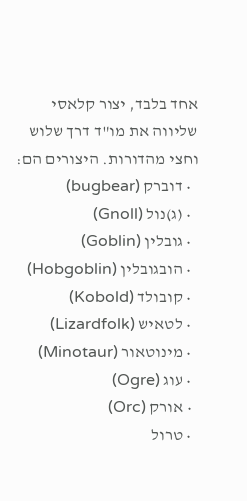אחד בלבד, יצור קלאסי שליווה את מו"ד דרך שלוש וחצי מהדורות. היצורים הם:
  • דוברק (bugbear)
  • (ג)נול (Gnoll)
  • גובלין (Goblin)
  • הובגובלין (Hobgoblin)
  • קובולד (Kobold)
  • לטאיש (Lizardfolk)
  • מינוטאור (Minotaur)
  • עוג (Ogre)
  • אורק (Orc)
  • טרול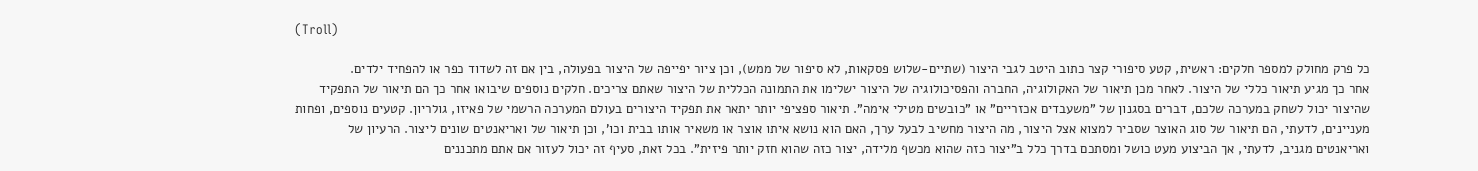(Troll)

כל פרק מחולק למספר חלקים: ראשית, קטע סיפורי קצר כתוב היטב לגבי היצור (שתיים-שלוש פסקאות, לא סיפור של ממש), וכן ציור יפייפה של היצור בפעולה, בין אם זה לשדוד כפר או להפחיד ילדים.
אחר כך מגיע תיאור כללי של היצור. לאחר מכן תיאור של האקולוגיה, החברה והפסיכולוגיה של היצור ישלימו את התמונה הכללית של היצור שאתם צריכים. חלקים נוספים שיבואו אחר כך הם תיאור של התפקיד שהיצור יכול לשחק במערכה שלכם, דברים בסגנון של "משעבדים אכזריים" או "כובשים מטילי אימה". תיאור ספציפי יותר יתאר את תפקיד היצורים בעולם המערכה הרשמי של פאיזו, גולריון. קטעים נוספים, ופחות מעניינים, לדעתי, הם תיאור של סוג האוצר שסביר למצוא אצל היצור, מה היצור מחשיב לבעל ערך, האם הוא נושא איתו אוצר או משאיר אותו בבית וכו', וכן תיאור של ואריאנטים שונים ליצור. הרעיון של ואריאנטים מגניב, לדעתי, אך הביצוע מעט כושל ומסתכם בדרך כלל ב"יצור כזה שהוא מכשף מלידה, יצור כזה שהוא חזק יותר פיזית". בכל זאת, סעיף זה יכול לעזור אם אתם מתכננים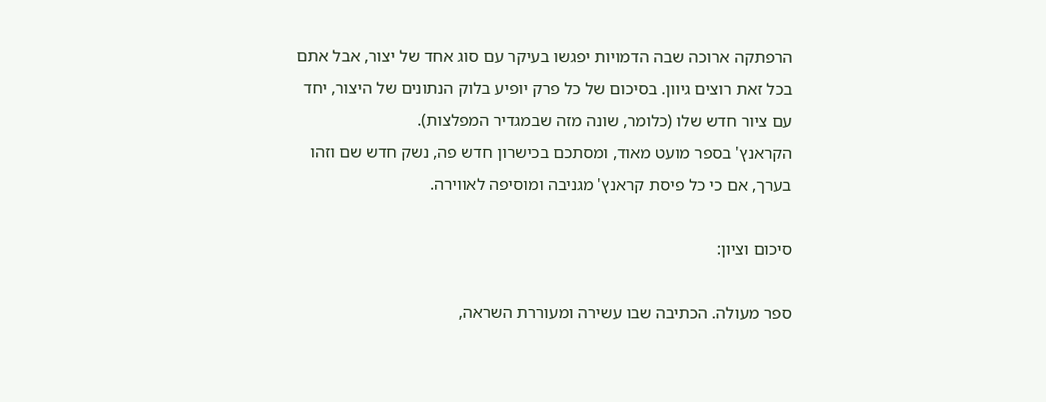הרפתקה ארוכה שבה הדמויות יפגשו בעיקר עם סוג אחד של יצור, אבל אתם בכל זאת רוצים גיוון. בסיכום של כל פרק יופיע בלוק הנתונים של היצור, יחד עם ציור חדש שלו (כלומר, שונה מזה שבמגדיר המפלצות).
הקראנץ' בספר מועט מאוד, ומסתכם בכישרון חדש פה, נשק חדש שם וזהו בערך, אם כי כל פיסת קראנץ' מגניבה ומוסיפה לאווירה.

סיכום וציון:

ספר מעולה. הכתיבה שבו עשירה ומעוררת השראה,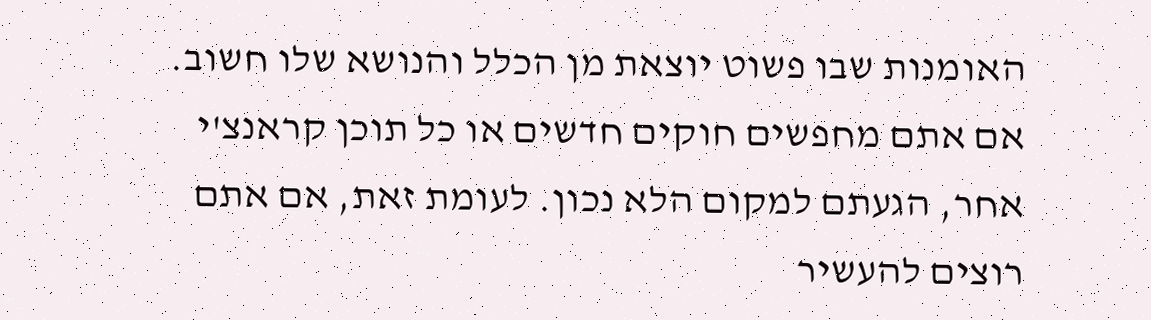האומנות שבו פשוט יוצאת מן הכלל והנושא שלו חשוב. אם אתם מחפשים חוקים חדשים או כל תוכן קראנצ'י אחר, הגעתם למקום הלא נכון. לעומת זאת, אם אתם רוצים להעשיר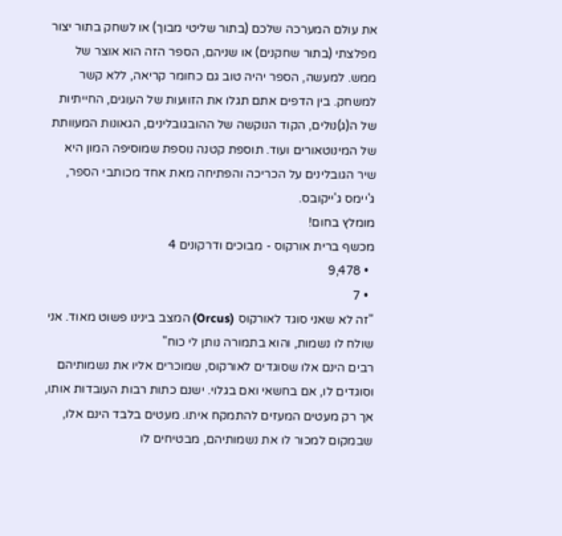את עולם המערכה שלכם (בתור שליטי מבוך) או לשחק בתור יצור מפלצתי (בתור שחקנים) או שניהם, הספר הזה הוא אוצר של ממש. למעשה, הספר יהיה טוב גם כחומר קריאה, ללא קשר למשחק. בין הדפים אתם תגלו את הזוועות של העוגים, החייתיות של ה(ג)נולים, הקוד הנוקשה של ההובגובלינים, הגאונות המעוותת של המינוטאורים ועוד. תוספת קטנה נוספת שמוסיפה המון היא שיר הגובלינים על הכריכה והפתיחה מאת אחד מכותבי הספר, ג'יימס ג'ייקובס.
מומלץ בחום!
מכשף ברית אורקוס - מבוכים ודרקונים 4
  • 9,478
  • 7
"זה לא שאני סוגד לאורקוס (Orcus) המצב בינינו פשוט מאוד. אני שולח לו נשמות, והוא בתמורה נותן לי כוח"
רבים הינם אלו שסוגדים לאורקוס, שמוכרים אליו את נשמותיהם וסוגדים לו, אם בחשאי ואם בגלוי. ישנם כתות רבות העובדות אותו, אך רק מעטים המעזים להתמקח איתו. מעטים בלבד הינם אלו, שבמקום למכור לו את נשמותיהם, מבטיחים לו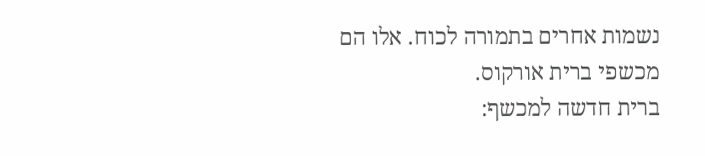נשמות אחרים בתמורה לכוח. אלו הם מכשפי ברית אורקוס.
ברית חדשה למכשף: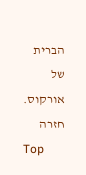הברית של אורקוס.
חזרה
Top